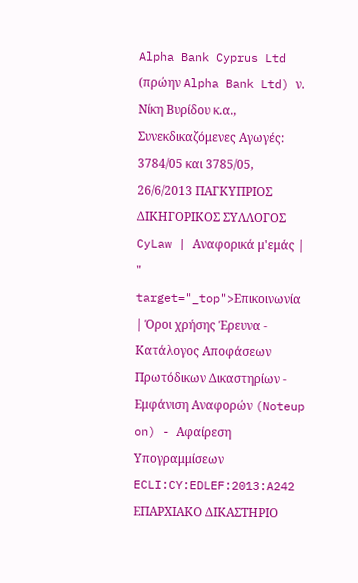Alpha Bank Cyprus Ltd (πρώην Alpha Bank Ltd) ν. Νίκη Βυρίδου κ.α., Συνεκδικαζόμενες Αγωγές: 3784/05 και 3785/05, 26/6/2013 ΠΑΓΚΥΠΡΙΟΣ ΔΙΚΗΓΟΡΙΚΟΣ ΣΥΛΛΟΓΟΣ CyLaw | Αναφορικά μ'εμάς | " target="_top">Επικοινωνία | Όροι χρήσης Έρευνα - Κατάλογος Αποφάσεων Πρωτόδικων Δικαστηρίων - Εμφάνιση Αναφορών (Noteup on) - Αφαίρεση Υπογραμμίσεων ECLI:CY:EDLEF:2013:A242 ΕΠΑΡΧΙΑΚΟ ΔΙΚΑΣΤΗΡΙΟ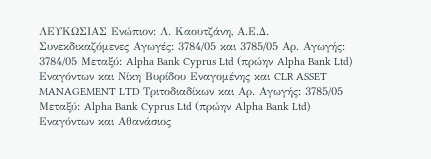ΛΕΥΚΩΣΙΑΣ Ενώπιον: Λ. Καουτζάνη, Α.Ε.Δ. Συνεκδικαζόμενες Αγωγές: 3784/05 και 3785/05 Αρ. Αγωγής: 3784/05 Μεταξύ: Alpha Bank Cyprus Ltd (πρώην Alpha Bank Ltd) Εναγόντων και Νίκη Βυρίδου Εναγομένης και CLR ASSET MANAGEMENT LTD Τριτοδιαδίκων και Αρ. Αγωγής: 3785/05 Μεταξύ: Alpha Bank Cyprus Ltd (πρώην Alpha Bank Ltd) Εναγόντων και Αθανάσιος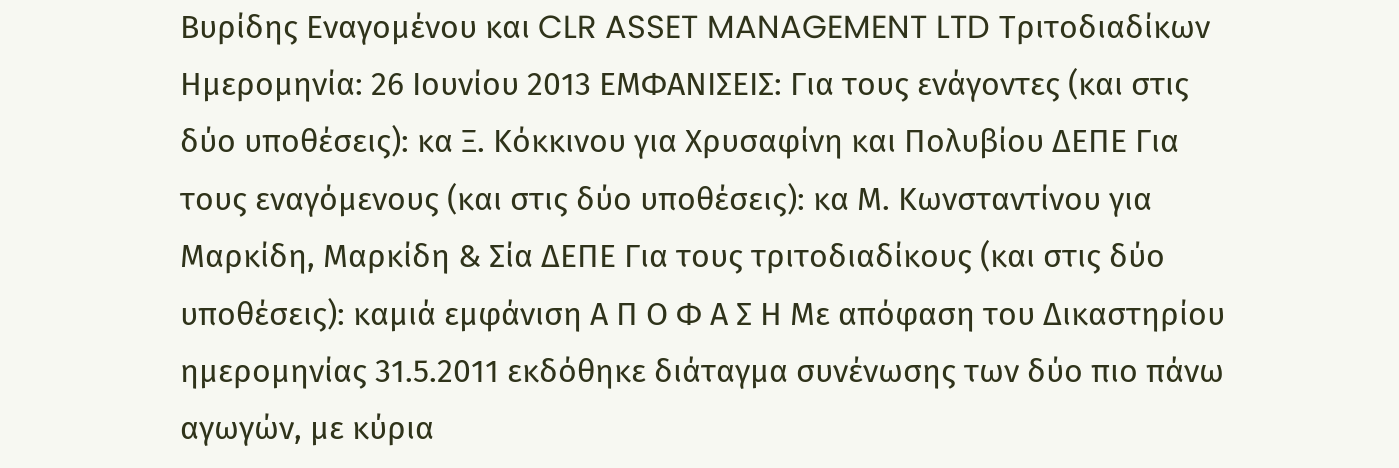Βυρίδης Εναγομένου και CLR ASSET MANAGEMENT LTD Τριτοδιαδίκων Ημερομηνία: 26 Ιουνίου 2013 ΕΜΦΑΝΙΣΕΙΣ: Για τους ενάγοντες (και στις δύο υποθέσεις): κα Ξ. Κόκκινου για Χρυσαφίνη και Πολυβίου ΔΕΠΕ Για τους εναγόμενους (και στις δύο υποθέσεις): κα Μ. Κωνσταντίνου για Μαρκίδη, Μαρκίδη & Σία ΔΕΠΕ Για τους τριτοδιαδίκους (και στις δύο υποθέσεις): καμιά εμφάνιση Α Π Ο Φ Α Σ Η Με απόφαση του Δικαστηρίου ημερομηνίας 31.5.2011 εκδόθηκε διάταγμα συνένωσης των δύο πιο πάνω αγωγών, με κύρια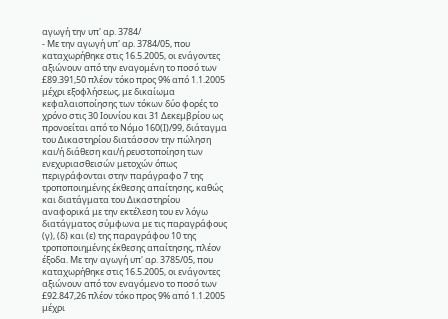αγωγή την υπ' αρ. 3784/
- Με την αγωγή υπ' αρ. 3784/05, που καταχωρήθηκε στις 16.5.2005, οι ενάγοντες αξιώνουν από την εναγομένη το ποσό των £89.391,50 πλέον τόκο προς 9% από 1.1.2005 μέχρι εξοφλήσεως, με δικαίωμα κεφαλαιοποίησης των τόκων δύο φορές το χρόνο στις 30 Ιουνίου και 31 Δεκεμβρίου ως προνοείται από το Νόμο 160(Ι)/99, διάταγμα του Δικαστηρίου διατάσσον την πώληση και/ή διάθεση και/ή ρευστοποίηση των ενεχυριασθεισών μετοχών όπως περιγράφονται στην παράγραφο 7 της τροποποιημένης έκθεσης απαίτησης, καθώς και διατάγματα του Δικαστηρίου αναφορικά με την εκτέλεση του εν λόγω διατάγματος σύμφωνα με τις παραγράφους (γ), (δ) και (ε) της παραγράφου 10 της τροποποιημένης έκθεσης απαίτησης, πλέον έξοδα. Με την αγωγή υπ' αρ. 3785/05, που καταχωρήθηκε στις 16.5.2005, οι ενάγοντες αξιώνουν από τον εναγόμενο το ποσό των £92.847,26 πλέον τόκο προς 9% από 1.1.2005 μέχρι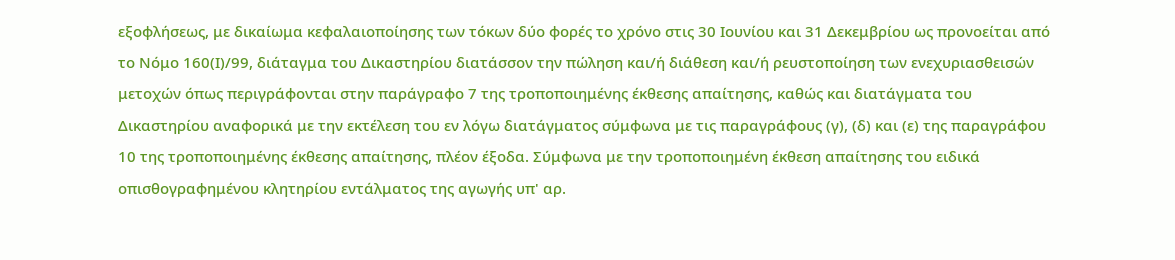εξοφλήσεως, με δικαίωμα κεφαλαιοποίησης των τόκων δύο φορές το χρόνο στις 30 Ιουνίου και 31 Δεκεμβρίου ως προνοείται από το Νόμο 160(Ι)/99, διάταγμα του Δικαστηρίου διατάσσον την πώληση και/ή διάθεση και/ή ρευστοποίηση των ενεχυριασθεισών μετοχών όπως περιγράφονται στην παράγραφο 7 της τροποποιημένης έκθεσης απαίτησης, καθώς και διατάγματα του Δικαστηρίου αναφορικά με την εκτέλεση του εν λόγω διατάγματος σύμφωνα με τις παραγράφους (γ), (δ) και (ε) της παραγράφου 10 της τροποποιημένης έκθεσης απαίτησης, πλέον έξοδα. Σύμφωνα με την τροποποιημένη έκθεση απαίτησης του ειδικά οπισθογραφημένου κλητηρίου εντάλματος της αγωγής υπ' αρ.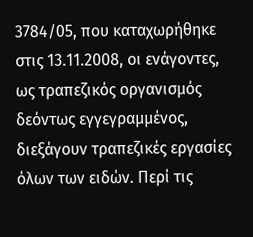3784/05, που καταχωρήθηκε στις 13.11.2008, οι ενάγοντες, ως τραπεζικός οργανισμός δεόντως εγγεγραμμένος, διεξάγουν τραπεζικές εργασίες όλων των ειδών. Περί τις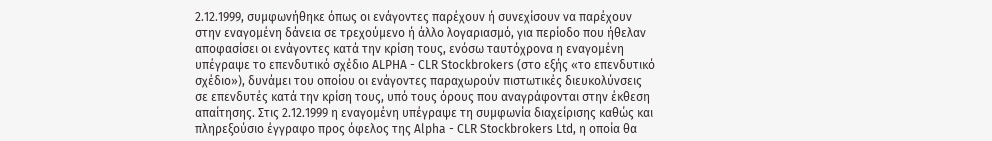2.12.1999, συμφωνήθηκε όπως οι ενάγοντες παρέχουν ή συνεχίσουν να παρέχουν στην εναγομένη δάνεια σε τρεχούμενο ή άλλο λογαριασμό, για περίοδο που ήθελαν αποφασίσει οι ενάγοντες κατά την κρίση τους, ενόσω ταυτόχρονα η εναγομένη υπέγραψε το επενδυτικό σχέδιο ALPHA - CLR Stockbrokers (στο εξής «το επενδυτικό σχέδιο»), δυνάμει του οποίου οι ενάγοντες παραχωρούν πιστωτικές διευκολύνσεις σε επενδυτές κατά την κρίση τους, υπό τους όρους που αναγράφονται στην έκθεση απαίτησης. Στις 2.12.1999 η εναγομένη υπέγραψε τη συμφωνία διαχείρισης καθώς και πληρεξούσιο έγγραφο προς όφελος της Αlpha - CLR Stockbrokers Ltd, η οποία θα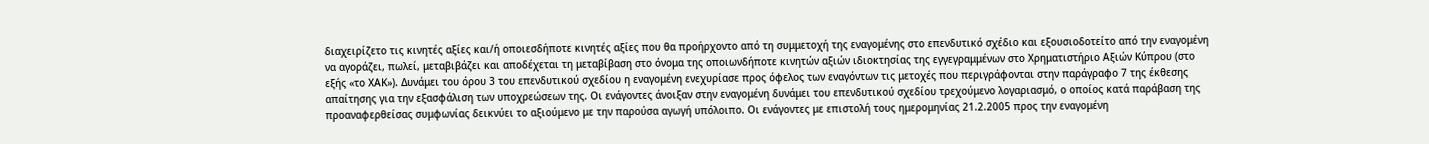διαχειρίζετο τις κινητές αξίες και/ή οποιεσδήποτε κινητές αξίες που θα προήρχοντο από τη συμμετοχή της εναγομένης στο επενδυτικό σχέδιο και εξουσιοδοτείτο από την εναγομένη να αγοράζει, πωλεί, μεταβιβάζει και αποδέχεται τη μεταβίβαση στο όνομα της οποιωνδήποτε κινητών αξιών ιδιοκτησίας της εγγεγραμμένων στο Χρηματιστήριο Αξιών Κύπρου (στο εξής «το ΧΑΚ»). Δυνάμει του όρου 3 του επενδυτικού σχεδίου η εναγομένη ενεχυρίασε προς όφελος των εναγόντων τις μετοχές που περιγράφονται στην παράγραφο 7 της έκθεσης απαίτησης για την εξασφάλιση των υποχρεώσεων της. Οι ενάγοντες άνοιξαν στην εναγομένη δυνάμει του επενδυτικού σχεδίου τρεχούμενο λογαριασμό, ο οποίος κατά παράβαση της προαναφερθείσας συμφωνίας δεικνύει το αξιούμενο με την παρούσα αγωγή υπόλοιπο. Οι ενάγοντες με επιστολή τους ημερομηνίας 21.2.2005 προς την εναγομένη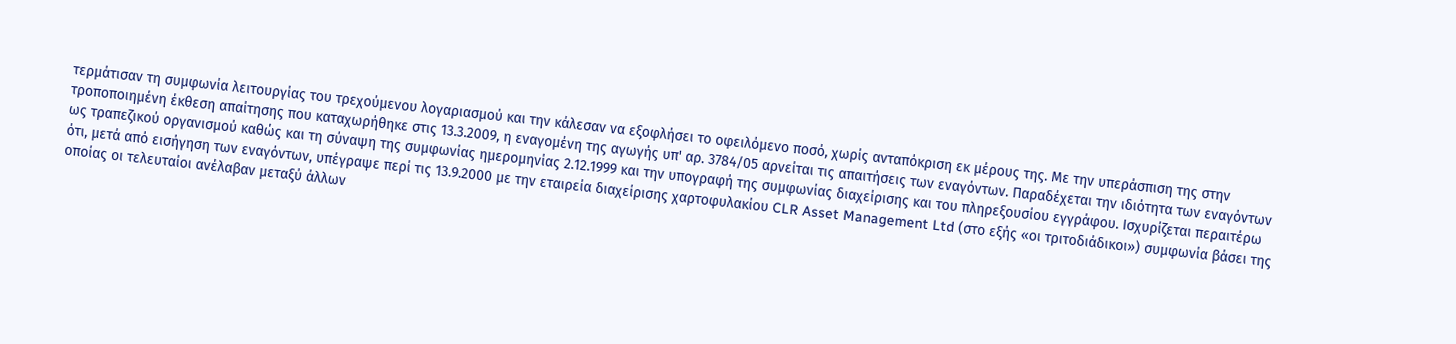τερμάτισαν τη συμφωνία λειτουργίας του τρεχούμενου λογαριασμού και την κάλεσαν να εξοφλήσει το οφειλόμενο ποσό, χωρίς ανταπόκριση εκ μέρους της. Με την υπεράσπιση της στην τροποποιημένη έκθεση απαίτησης που καταχωρήθηκε στις 13.3.2009, η εναγομένη της αγωγής υπ' αρ. 3784/05 αρνείται τις απαιτήσεις των εναγόντων. Παραδέχεται την ιδιότητα των εναγόντων ως τραπεζικού οργανισμού καθώς και τη σύναψη της συμφωνίας ημερομηνίας 2.12.1999 και την υπογραφή της συμφωνίας διαχείρισης και του πληρεξουσίου εγγράφου. Ισχυρίζεται περαιτέρω ότι, μετά από εισήγηση των εναγόντων, υπέγραψε περί τις 13.9.2000 με την εταιρεία διαχείρισης χαρτοφυλακίου CLR Asset Management Ltd (στο εξής «οι τριτοδιάδικοι») συμφωνία βάσει της οποίας οι τελευταίοι ανέλαβαν μεταξύ άλλων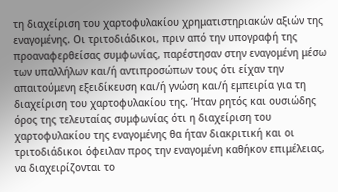τη διαχείριση του χαρτοφυλακίου χρηματιστηριακών αξιών της εναγομένης. Οι τριτοδιάδικοι, πριν από την υπογραφή της προαναφερθείσας συμφωνίας, παρέστησαν στην εναγομένη μέσω των υπαλλήλων και/ή αντιπροσώπων τους ότι είχαν την απαιτούμενη εξειδίκευση και/ή γνώση και/ή εμπειρία για τη διαχείριση του χαρτοφυλακίου της. Ήταν ρητός και ουσιώδης όρος της τελευταίας συμφωνίας ότι η διαχείριση του χαρτοφυλακίου της εναγομένης θα ήταν διακριτική και οι τριτοδιάδικοι όφειλαν προς την εναγομένη καθήκον επιμέλειας, να διαχειρίζονται το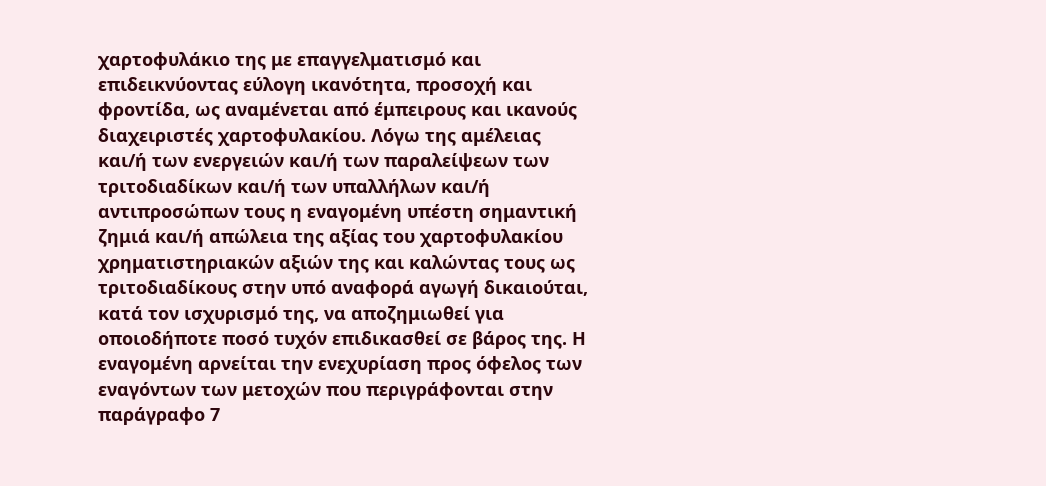χαρτοφυλάκιο της με επαγγελματισμό και επιδεικνύοντας εύλογη ικανότητα, προσοχή και φροντίδα, ως αναμένεται από έμπειρους και ικανούς διαχειριστές χαρτοφυλακίου. Λόγω της αμέλειας και/ή των ενεργειών και/ή των παραλείψεων των τριτοδιαδίκων και/ή των υπαλλήλων και/ή αντιπροσώπων τους η εναγομένη υπέστη σημαντική ζημιά και/ή απώλεια της αξίας του χαρτοφυλακίου χρηματιστηριακών αξιών της και καλώντας τους ως τριτοδιαδίκους στην υπό αναφορά αγωγή δικαιούται, κατά τον ισχυρισμό της, να αποζημιωθεί για οποιοδήποτε ποσό τυχόν επιδικασθεί σε βάρος της. Η εναγομένη αρνείται την ενεχυρίαση προς όφελος των εναγόντων των μετοχών που περιγράφονται στην παράγραφο 7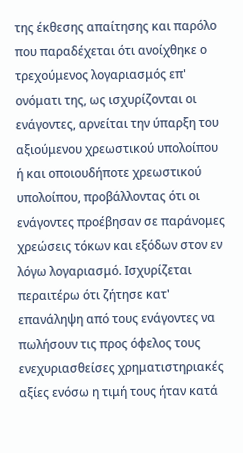της έκθεσης απαίτησης και παρόλο που παραδέχεται ότι ανοίχθηκε ο τρεχούμενος λογαριασμός επ' ονόματι της, ως ισχυρίζονται οι ενάγοντες, αρνείται την ύπαρξη του αξιούμενου χρεωστικού υπολοίπου ή και οποιουδήποτε χρεωστικού υπολοίπου, προβάλλοντας ότι οι ενάγοντες προέβησαν σε παράνομες χρεώσεις τόκων και εξόδων στον εν λόγω λογαριασμό. Ισχυρίζεται περαιτέρω ότι ζήτησε κατ' επανάληψη από τους ενάγοντες να πωλήσουν τις προς όφελος τους ενεχυριασθείσες χρηματιστηριακές αξίες ενόσω η τιμή τους ήταν κατά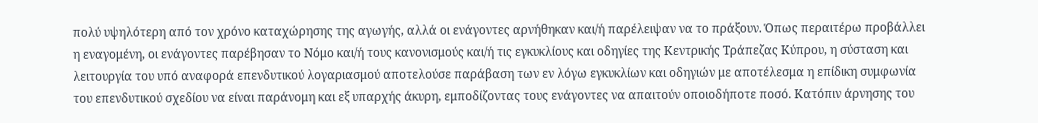πολύ υψηλότερη από τον χρόνο καταχώρησης της αγωγής, αλλά οι ενάγοντες αρνήθηκαν και/ή παρέλειψαν να το πράξουν. Όπως περαιτέρω προβάλλει η εναγομένη, οι ενάγοντες παρέβησαν το Νόμο και/ή τους κανονισμούς και/ή τις εγκυκλίους και οδηγίες της Κεντρικής Τράπεζας Κύπρου, η σύσταση και λειτουργία του υπό αναφορά επενδυτικού λογαριασμού αποτελούσε παράβαση των εν λόγω εγκυκλίων και οδηγιών με αποτέλεσμα η επίδικη συμφωνία του επενδυτικού σχεδίου να είναι παράνομη και εξ υπαρχής άκυρη, εμποδίζοντας τους ενάγοντες να απαιτούν οποιοδήποτε ποσό. Κατόπιν άρνησης του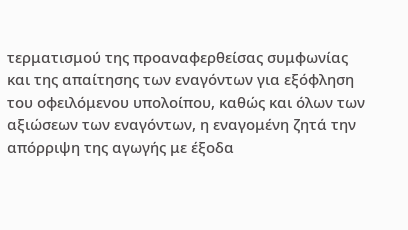τερματισμού της προαναφερθείσας συμφωνίας και της απαίτησης των εναγόντων για εξόφληση του οφειλόμενου υπολοίπου, καθώς και όλων των αξιώσεων των εναγόντων, η εναγομένη ζητά την απόρριψη της αγωγής με έξοδα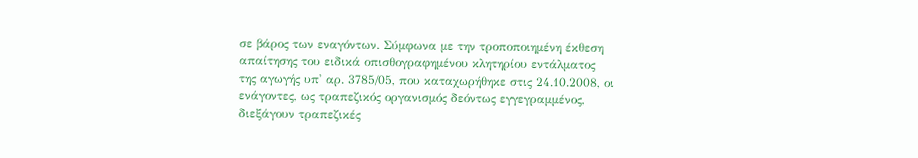σε βάρος των εναγόντων. Σύμφωνα με την τροποποιημένη έκθεση απαίτησης του ειδικά οπισθογραφημένου κλητηρίου εντάλματος της αγωγής υπ' αρ. 3785/05, που καταχωρήθηκε στις 24.10.2008, οι ενάγοντες, ως τραπεζικός οργανισμός δεόντως εγγεγραμμένος, διεξάγουν τραπεζικές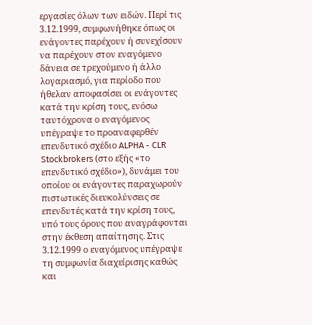εργασίες όλων των ειδών. Περί τις 3.12.1999, συμφωνήθηκε όπως οι ενάγοντες παρέχουν ή συνεχίσουν να παρέχουν στον εναγόμενο δάνεια σε τρεχούμενο ή άλλο λογαριασμό, για περίοδο που ήθελαν αποφασίσει οι ενάγοντες κατά την κρίση τους, ενόσω ταυτόχρονα ο εναγόμενος υπέγραψε το προαναφερθέν επενδυτικό σχέδιο ALPHA - CLR Stockbrokers (στο εξής «το επενδυτικό σχέδιο»), δυνάμει του οποίου οι ενάγοντες παραχωρούν πιστωτικές διευκολύνσεις σε επενδυτές κατά την κρίση τους, υπό τους όρους που αναγράφονται στην έκθεση απαίτησης. Στις 3.12.1999 ο εναγόμενος υπέγραψε τη συμφωνία διαχείρισης καθώς και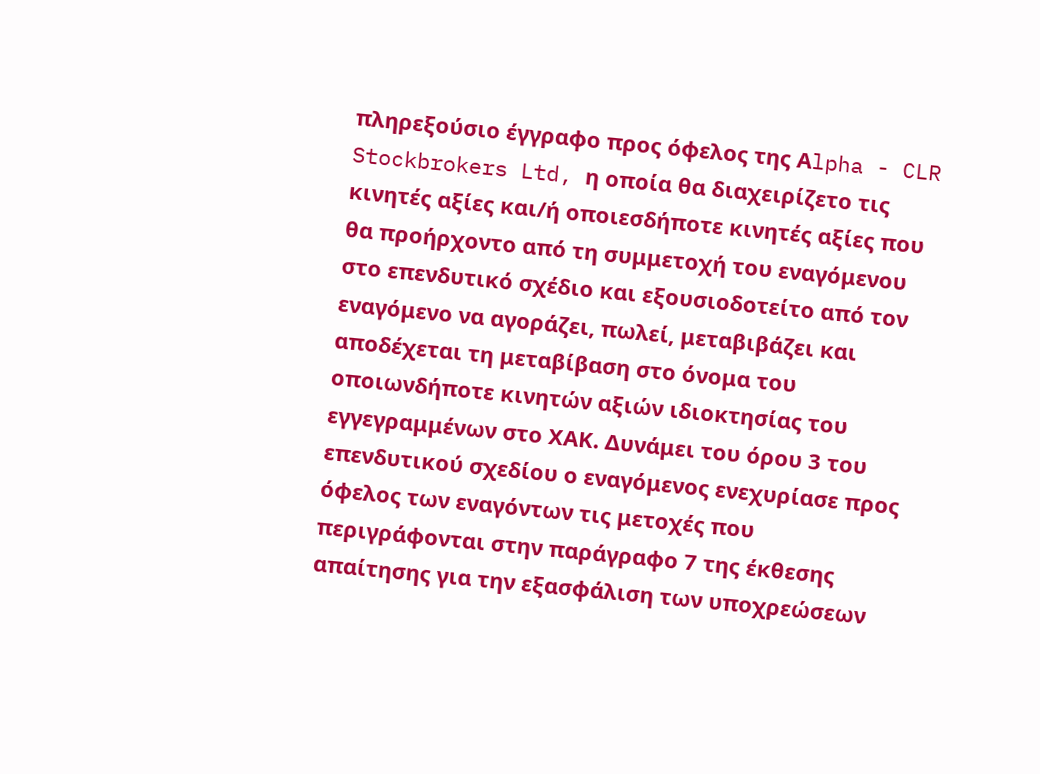πληρεξούσιο έγγραφο προς όφελος της Αlpha - CLR Stockbrokers Ltd, η οποία θα διαχειρίζετο τις κινητές αξίες και/ή οποιεσδήποτε κινητές αξίες που θα προήρχοντο από τη συμμετοχή του εναγόμενου στο επενδυτικό σχέδιο και εξουσιοδοτείτο από τον εναγόμενο να αγοράζει, πωλεί, μεταβιβάζει και αποδέχεται τη μεταβίβαση στο όνομα του οποιωνδήποτε κινητών αξιών ιδιοκτησίας του εγγεγραμμένων στο ΧΑΚ. Δυνάμει του όρου 3 του επενδυτικού σχεδίου ο εναγόμενος ενεχυρίασε προς όφελος των εναγόντων τις μετοχές που περιγράφονται στην παράγραφο 7 της έκθεσης απαίτησης για την εξασφάλιση των υποχρεώσεων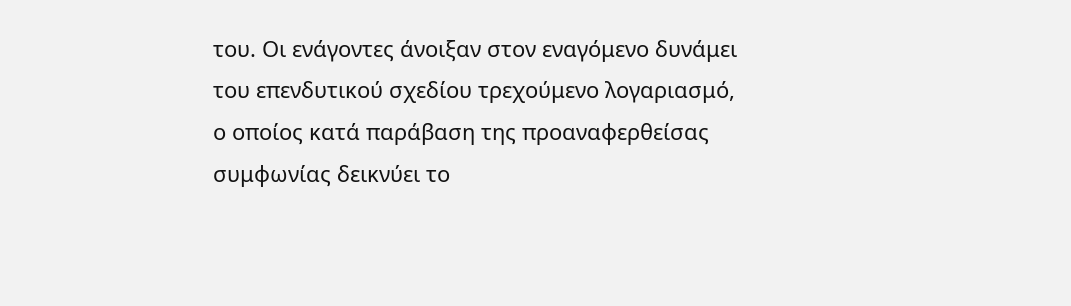του. Οι ενάγοντες άνοιξαν στον εναγόμενο δυνάμει του επενδυτικού σχεδίου τρεχούμενο λογαριασμό, ο οποίος κατά παράβαση της προαναφερθείσας συμφωνίας δεικνύει το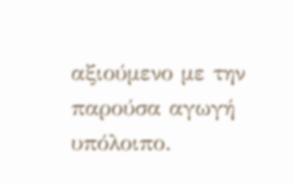αξιούμενο με την παρούσα αγωγή υπόλοιπο.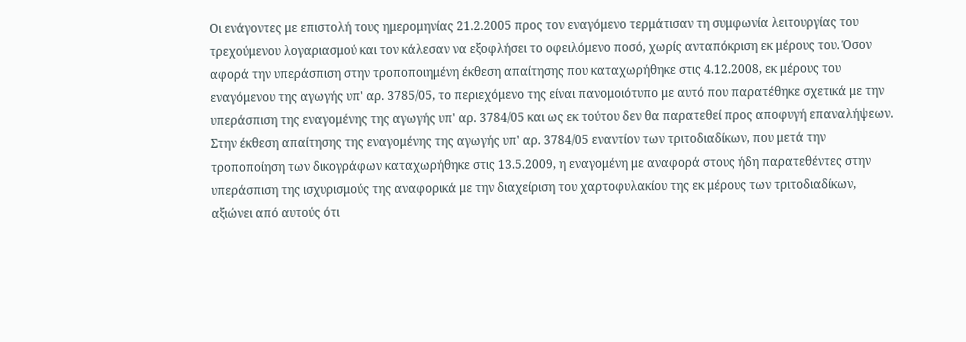Οι ενάγοντες με επιστολή τους ημερομηνίας 21.2.2005 προς τον εναγόμενο τερμάτισαν τη συμφωνία λειτουργίας του τρεχούμενου λογαριασμού και τον κάλεσαν να εξοφλήσει το οφειλόμενο ποσό, χωρίς ανταπόκριση εκ μέρους του. Όσον αφορά την υπεράσπιση στην τροποποιημένη έκθεση απαίτησης που καταχωρήθηκε στις 4.12.2008, εκ μέρους του εναγόμενου της αγωγής υπ' αρ. 3785/05, το περιεχόμενο της είναι πανομοιότυπο με αυτό που παρατέθηκε σχετικά με την υπεράσπιση της εναγομένης της αγωγής υπ' αρ. 3784/05 και ως εκ τούτου δεν θα παρατεθεί προς αποφυγή επαναλήψεων. Στην έκθεση απαίτησης της εναγομένης της αγωγής υπ' αρ. 3784/05 εναντίον των τριτοδιαδίκων, που μετά την τροποποίηση των δικογράφων καταχωρήθηκε στις 13.5.2009, η εναγομένη με αναφορά στους ήδη παρατεθέντες στην υπεράσπιση της ισχυρισμούς της αναφορικά με την διαχείριση του χαρτοφυλακίου της εκ μέρους των τριτοδιαδίκων, αξιώνει από αυτούς ότι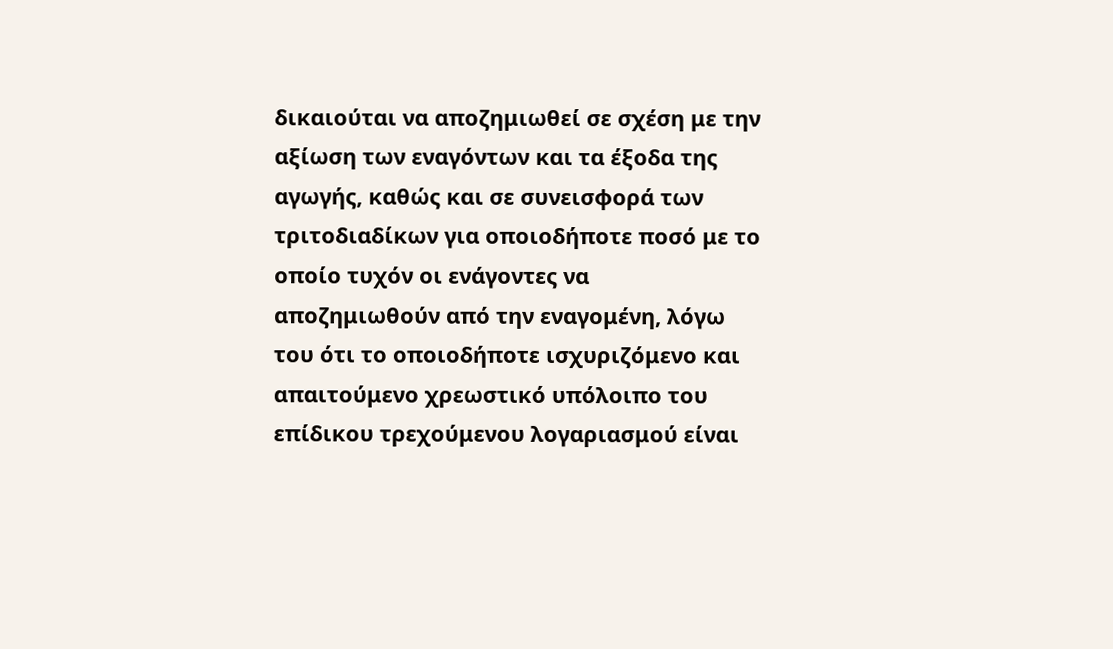δικαιούται να αποζημιωθεί σε σχέση με την αξίωση των εναγόντων και τα έξοδα της αγωγής, καθώς και σε συνεισφορά των τριτοδιαδίκων για οποιοδήποτε ποσό με το οποίο τυχόν οι ενάγοντες να αποζημιωθούν από την εναγομένη, λόγω του ότι το οποιοδήποτε ισχυριζόμενο και απαιτούμενο χρεωστικό υπόλοιπο του επίδικου τρεχούμενου λογαριασμού είναι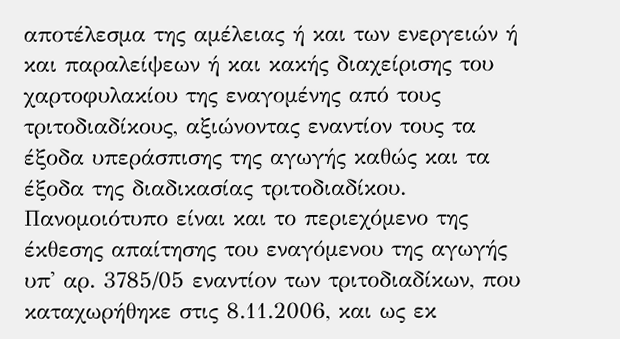αποτέλεσμα της αμέλειας ή και των ενεργειών ή και παραλείψεων ή και κακής διαχείρισης του χαρτοφυλακίου της εναγομένης από τους τριτοδιαδίκους, αξιώνοντας εναντίον τους τα έξοδα υπεράσπισης της αγωγής καθώς και τα έξοδα της διαδικασίας τριτοδιαδίκου. Πανομοιότυπο είναι και το περιεχόμενο της έκθεσης απαίτησης του εναγόμενου της αγωγής υπ' αρ. 3785/05 εναντίον των τριτοδιαδίκων, που καταχωρήθηκε στις 8.11.2006, και ως εκ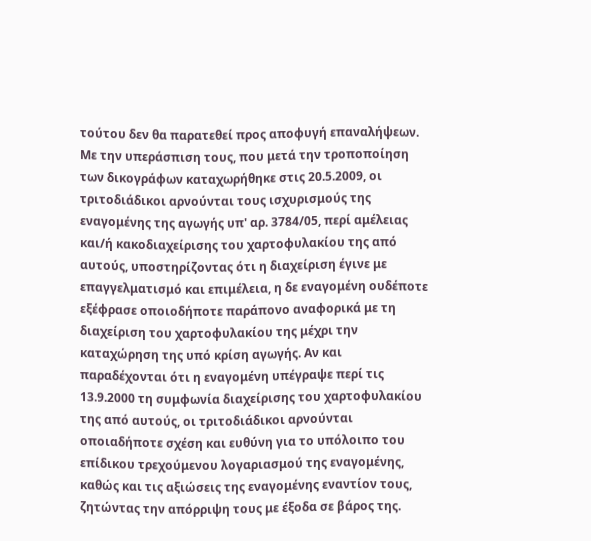τούτου δεν θα παρατεθεί προς αποφυγή επαναλήψεων. Με την υπεράσπιση τους, που μετά την τροποποίηση των δικογράφων καταχωρήθηκε στις 20.5.2009, οι τριτοδιάδικοι αρνούνται τους ισχυρισμούς της εναγομένης της αγωγής υπ' αρ. 3784/05, περί αμέλειας και/ή κακοδιαχείρισης του χαρτοφυλακίου της από αυτούς, υποστηρίζοντας ότι η διαχείριση έγινε με επαγγελματισμό και επιμέλεια, η δε εναγομένη ουδέποτε εξέφρασε οποιοδήποτε παράπονο αναφορικά με τη διαχείριση του χαρτοφυλακίου της μέχρι την καταχώρηση της υπό κρίση αγωγής. Αν και παραδέχονται ότι η εναγομένη υπέγραψε περί τις 13.9.2000 τη συμφωνία διαχείρισης του χαρτοφυλακίου της από αυτούς, οι τριτοδιάδικοι αρνούνται οποιαδήποτε σχέση και ευθύνη για το υπόλοιπο του επίδικου τρεχούμενου λογαριασμού της εναγομένης, καθώς και τις αξιώσεις της εναγομένης εναντίον τους, ζητώντας την απόρριψη τους με έξοδα σε βάρος της.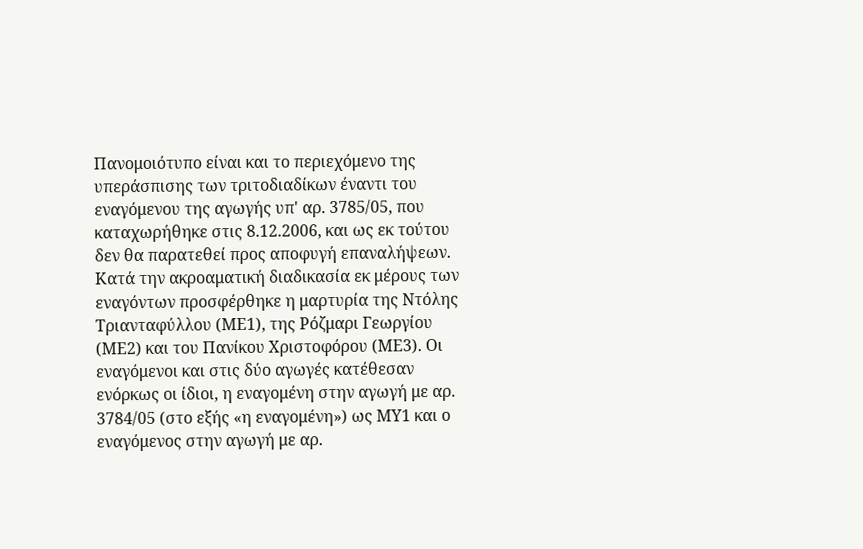Πανομοιότυπο είναι και το περιεχόμενο της υπεράσπισης των τριτοδιαδίκων έναντι του εναγόμενου της αγωγής υπ' αρ. 3785/05, που καταχωρήθηκε στις 8.12.2006, και ως εκ τούτου δεν θα παρατεθεί προς αποφυγή επαναλήψεων. Κατά την ακροαματική διαδικασία εκ μέρους των εναγόντων προσφέρθηκε η μαρτυρία της Ντόλης Τριανταφύλλου (ΜΕ1), της Ρόζμαρι Γεωργίου (ΜΕ2) και του Πανίκου Χριστοφόρου (ΜΕ3). Οι εναγόμενοι και στις δύο αγωγές κατέθεσαν ενόρκως οι ίδιοι, η εναγομένη στην αγωγή με αρ. 3784/05 (στο εξής «η εναγομένη») ως ΜΥ1 και ο εναγόμενος στην αγωγή με αρ.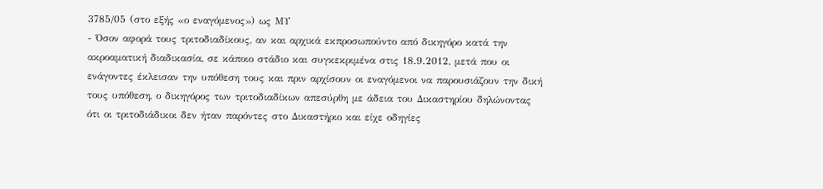3785/05 (στο εξής «ο εναγόμενος») ως ΜΥ
- Όσον αφορά τους τριτοδιαδίκους, αν και αρχικά εκπροσωπούντο από δικηγόρο κατά την ακροαματική διαδικασία, σε κάποιο στάδιο και συγκεκριμένα στις 18.9.2012, μετά που οι ενάγοντες έκλεισαν την υπόθεση τους και πριν αρχίσουν οι εναγόμενοι να παρουσιάζουν την δική τους υπόθεση, ο δικηγόρος των τριτοδιαδίκων απεσύρθη με άδεια του Δικαστηρίου δηλώνοντας ότι οι τριτοδιάδικοι δεν ήταν παρόντες στο Δικαστήριο και είχε οδηγίες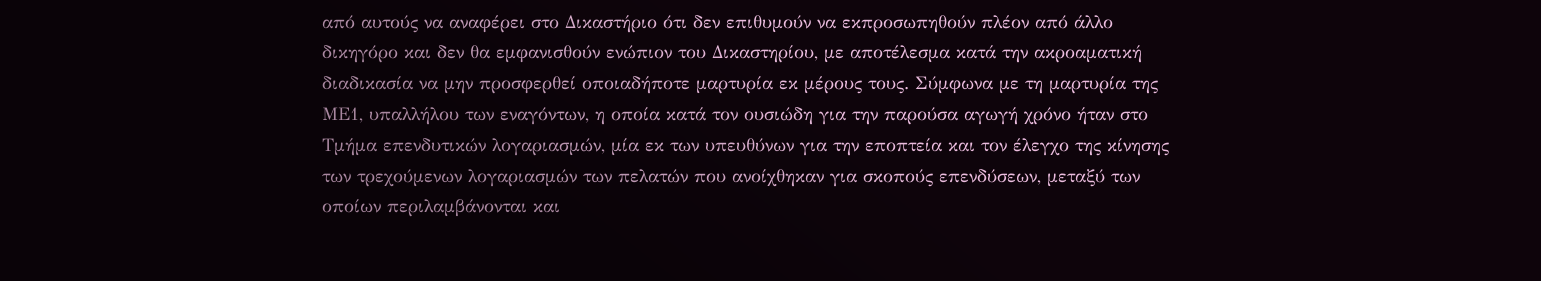από αυτούς να αναφέρει στο Δικαστήριο ότι δεν επιθυμούν να εκπροσωπηθούν πλέον από άλλο δικηγόρο και δεν θα εμφανισθούν ενώπιον του Δικαστηρίου, με αποτέλεσμα κατά την ακροαματική διαδικασία να μην προσφερθεί οποιαδήποτε μαρτυρία εκ μέρους τους. Σύμφωνα με τη μαρτυρία της ΜΕ1, υπαλλήλου των εναγόντων, η οποία κατά τον ουσιώδη για την παρούσα αγωγή χρόνο ήταν στο Τμήμα επενδυτικών λογαριασμών, μία εκ των υπευθύνων για την εποπτεία και τον έλεγχο της κίνησης των τρεχούμενων λογαριασμών των πελατών που ανοίχθηκαν για σκοπούς επενδύσεων, μεταξύ των οποίων περιλαμβάνονται και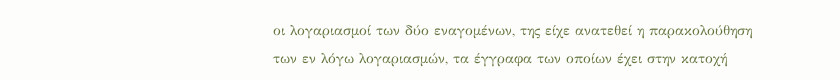οι λογαριασμοί των δύο εναγομένων, της είχε ανατεθεί η παρακολούθηση των εν λόγω λογαριασμών, τα έγγραφα των οποίων έχει στην κατοχή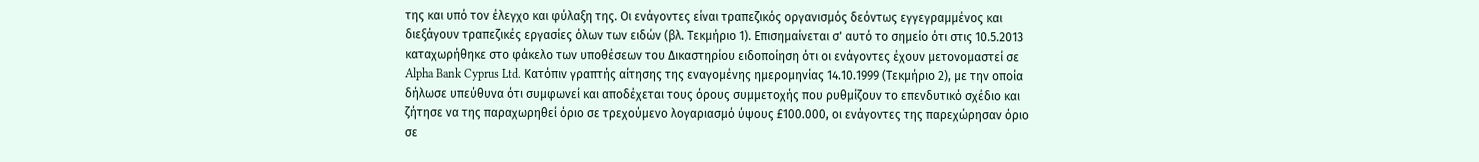της και υπό τον έλεγχο και φύλαξη της. Οι ενάγοντες είναι τραπεζικός οργανισμός δεόντως εγγεγραμμένος και διεξάγουν τραπεζικές εργασίες όλων των ειδών (βλ. Τεκμήριο 1). Επισημαίνεται σ' αυτό το σημείο ότι στις 10.5.2013 καταχωρήθηκε στο φάκελο των υποθέσεων του Δικαστηρίου ειδοποίηση ότι οι ενάγοντες έχουν μετονομαστεί σε Alpha Bank Cyprus Ltd. Κατόπιν γραπτής αίτησης της εναγομένης ημερομηνίας 14.10.1999 (Τεκμήριο 2), με την οποία δήλωσε υπεύθυνα ότι συμφωνεί και αποδέχεται τους όρους συμμετοχής που ρυθμίζουν το επενδυτικό σχέδιο και ζήτησε να της παραχωρηθεί όριο σε τρεχούμενο λογαριασμό ύψους £100.000, οι ενάγοντες της παρεχώρησαν όριο σε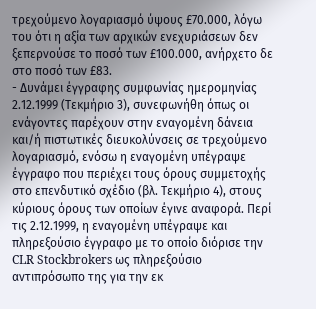τρεχούμενο λογαριασμό ύψους £70.000, λόγω του ότι η αξία των αρχικών ενεχυριάσεων δεν ξεπερνούσε το ποσό των £100.000, ανήρχετο δε στο ποσό των £83.
- Δυνάμει έγγραφης συμφωνίας ημερομηνίας 2.12.1999 (Τεκμήριο 3), συνεφωνήθη όπως οι ενάγοντες παρέχουν στην εναγομένη δάνεια και/ή πιστωτικές διευκολύνσεις σε τρεχούμενο λογαριασμό, ενόσω η εναγομένη υπέγραψε έγγραφο που περιέχει τους όρους συμμετοχής στο επενδυτικό σχέδιο (βλ. Τεκμήριο 4), στους κύριους όρους των οποίων έγινε αναφορά. Περί τις 2.12.1999, η εναγομένη υπέγραψε και πληρεξούσιο έγγραφο με το οποίο διόρισε την CLR Stockbrokers ως πληρεξούσιο αντιπρόσωπο της για την εκ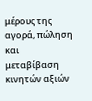μέρους της αγορά, πώληση και μεταβίβαση κινητών αξιών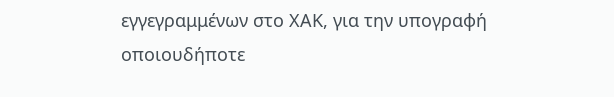εγγεγραμμένων στο ΧΑΚ, για την υπογραφή οποιουδήποτε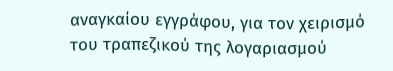αναγκαίου εγγράφου, για τον χειρισμό του τραπεζικού της λογαριασμού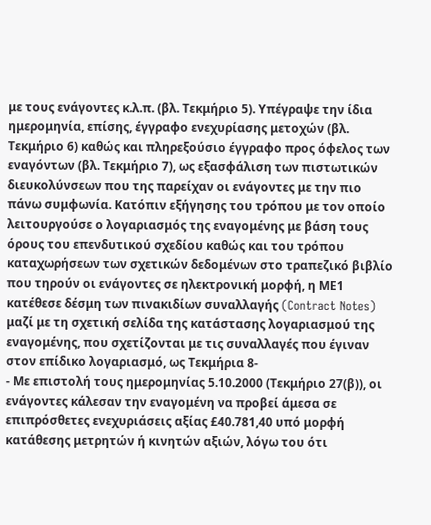με τους ενάγοντες κ.λ.π. (βλ. Τεκμήριο 5). Υπέγραψε την ίδια ημερομηνία, επίσης, έγγραφο ενεχυρίασης μετοχών (βλ. Τεκμήριο 6) καθώς και πληρεξούσιο έγγραφο προς όφελος των εναγόντων (βλ. Τεκμήριο 7), ως εξασφάλιση των πιστωτικών διευκολύνσεων που της παρείχαν οι ενάγοντες με την πιο πάνω συμφωνία. Κατόπιν εξήγησης του τρόπου με τον οποίο λειτουργούσε ο λογαριασμός της εναγομένης με βάση τους όρους του επενδυτικού σχεδίου καθώς και του τρόπου καταχωρήσεων των σχετικών δεδομένων στο τραπεζικό βιβλίο που τηρούν οι ενάγοντες σε ηλεκτρονική μορφή, η ΜΕ1 κατέθεσε δέσμη των πινακιδίων συναλλαγής (Contract Notes) μαζί με τη σχετική σελίδα της κατάστασης λογαριασμού της εναγομένης, που σχετίζονται με τις συναλλαγές που έγιναν στον επίδικο λογαριασμό, ως Τεκμήρια 8-
- Με επιστολή τους ημερομηνίας 5.10.2000 (Τεκμήριο 27(β)), οι ενάγοντες κάλεσαν την εναγομένη να προβεί άμεσα σε επιπρόσθετες ενεχυριάσεις αξίας £40.781,40 υπό μορφή κατάθεσης μετρητών ή κινητών αξιών, λόγω του ότι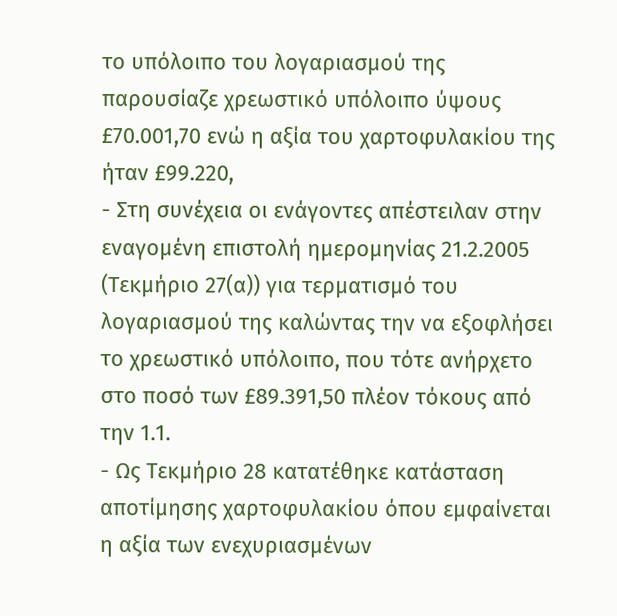το υπόλοιπο του λογαριασμού της παρουσίαζε χρεωστικό υπόλοιπο ύψους £70.001,70 ενώ η αξία του χαρτοφυλακίου της ήταν £99.220,
- Στη συνέχεια οι ενάγοντες απέστειλαν στην εναγομένη επιστολή ημερομηνίας 21.2.2005 (Τεκμήριο 27(α)) για τερματισμό του λογαριασμού της καλώντας την να εξοφλήσει το χρεωστικό υπόλοιπο, που τότε ανήρχετο στο ποσό των £89.391,50 πλέον τόκους από την 1.1.
- Ως Τεκμήριο 28 κατατέθηκε κατάσταση αποτίμησης χαρτοφυλακίου όπου εμφαίνεται η αξία των ενεχυριασμένων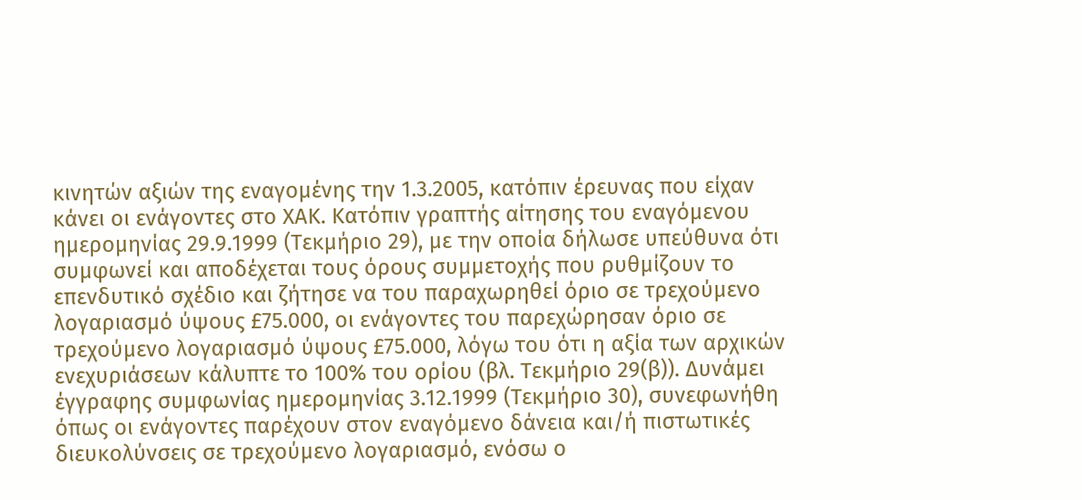κινητών αξιών της εναγομένης την 1.3.2005, κατόπιν έρευνας που είχαν κάνει οι ενάγοντες στο ΧΑΚ. Κατόπιν γραπτής αίτησης του εναγόμενου ημερομηνίας 29.9.1999 (Τεκμήριο 29), με την οποία δήλωσε υπεύθυνα ότι συμφωνεί και αποδέχεται τους όρους συμμετοχής που ρυθμίζουν το επενδυτικό σχέδιο και ζήτησε να του παραχωρηθεί όριο σε τρεχούμενο λογαριασμό ύψους £75.000, οι ενάγοντες του παρεχώρησαν όριο σε τρεχούμενο λογαριασμό ύψους £75.000, λόγω του ότι η αξία των αρχικών ενεχυριάσεων κάλυπτε το 100% του ορίου (βλ. Τεκμήριο 29(β)). Δυνάμει έγγραφης συμφωνίας ημερομηνίας 3.12.1999 (Τεκμήριο 30), συνεφωνήθη όπως οι ενάγοντες παρέχουν στον εναγόμενο δάνεια και/ή πιστωτικές διευκολύνσεις σε τρεχούμενο λογαριασμό, ενόσω ο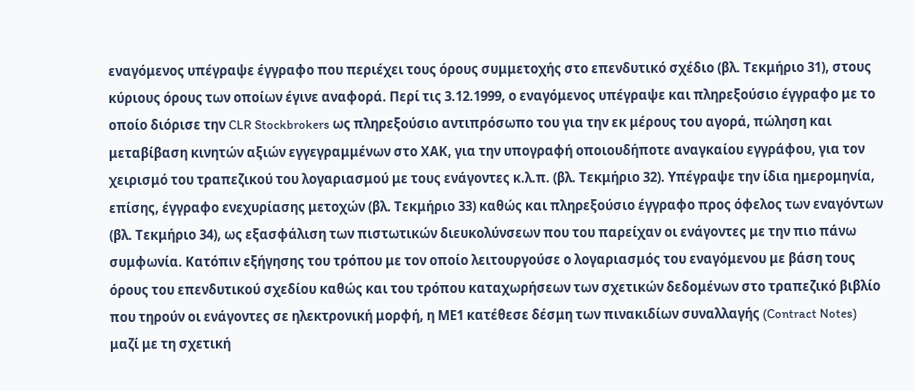εναγόμενος υπέγραψε έγγραφο που περιέχει τους όρους συμμετοχής στο επενδυτικό σχέδιο (βλ. Τεκμήριο 31), στους κύριους όρους των οποίων έγινε αναφορά. Περί τις 3.12.1999, ο εναγόμενος υπέγραψε και πληρεξούσιο έγγραφο με το οποίο διόρισε την CLR Stockbrokers ως πληρεξούσιο αντιπρόσωπο του για την εκ μέρους του αγορά, πώληση και μεταβίβαση κινητών αξιών εγγεγραμμένων στο ΧΑΚ, για την υπογραφή οποιουδήποτε αναγκαίου εγγράφου, για τον χειρισμό του τραπεζικού του λογαριασμού με τους ενάγοντες κ.λ.π. (βλ. Τεκμήριο 32). Υπέγραψε την ίδια ημερομηνία, επίσης, έγγραφο ενεχυρίασης μετοχών (βλ. Τεκμήριο 33) καθώς και πληρεξούσιο έγγραφο προς όφελος των εναγόντων (βλ. Τεκμήριο 34), ως εξασφάλιση των πιστωτικών διευκολύνσεων που του παρείχαν οι ενάγοντες με την πιο πάνω συμφωνία. Κατόπιν εξήγησης του τρόπου με τον οποίο λειτουργούσε ο λογαριασμός του εναγόμενου με βάση τους όρους του επενδυτικού σχεδίου καθώς και του τρόπου καταχωρήσεων των σχετικών δεδομένων στο τραπεζικό βιβλίο που τηρούν οι ενάγοντες σε ηλεκτρονική μορφή, η ΜΕ1 κατέθεσε δέσμη των πινακιδίων συναλλαγής (Contract Notes) μαζί με τη σχετική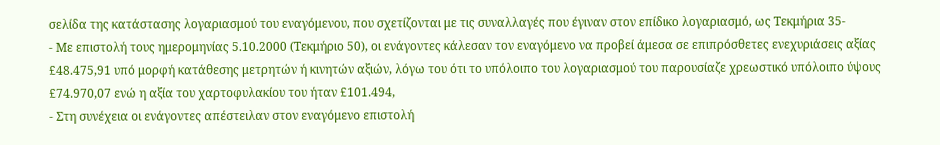σελίδα της κατάστασης λογαριασμού του εναγόμενου, που σχετίζονται με τις συναλλαγές που έγιναν στον επίδικο λογαριασμό, ως Τεκμήρια 35-
- Με επιστολή τους ημερομηνίας 5.10.2000 (Τεκμήριο 50), οι ενάγοντες κάλεσαν τον εναγόμενο να προβεί άμεσα σε επιπρόσθετες ενεχυριάσεις αξίας £48.475,91 υπό μορφή κατάθεσης μετρητών ή κινητών αξιών, λόγω του ότι το υπόλοιπο του λογαριασμού του παρουσίαζε χρεωστικό υπόλοιπο ύψους £74.970,07 ενώ η αξία του χαρτοφυλακίου του ήταν £101.494,
- Στη συνέχεια οι ενάγοντες απέστειλαν στον εναγόμενο επιστολή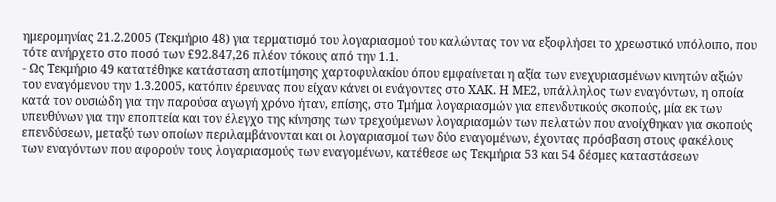ημερομηνίας 21.2.2005 (Τεκμήριο 48) για τερματισμό του λογαριασμού του καλώντας τον να εξοφλήσει το χρεωστικό υπόλοιπο, που τότε ανήρχετο στο ποσό των £92.847,26 πλέον τόκους από την 1.1.
- Ως Τεκμήριο 49 κατατέθηκε κατάσταση αποτίμησης χαρτοφυλακίου όπου εμφαίνεται η αξία των ενεχυριασμένων κινητών αξιών του εναγόμενου την 1.3.2005, κατόπιν έρευνας που είχαν κάνει οι ενάγοντες στο ΧΑΚ. Η ΜΕ2, υπάλληλος των εναγόντων, η οποία κατά τον ουσιώδη για την παρούσα αγωγή χρόνο ήταν, επίσης, στο Τμήμα λογαριασμών για επενδυτικούς σκοπούς, μία εκ των υπευθύνων για την εποπτεία και τον έλεγχο της κίνησης των τρεχούμενων λογαριασμών των πελατών που ανοίχθηκαν για σκοπούς επενδύσεων, μεταξύ των οποίων περιλαμβάνονται και οι λογαριασμοί των δύο εναγομένων, έχοντας πρόσβαση στους φακέλους των εναγόντων που αφορούν τους λογαριασμούς των εναγομένων, κατέθεσε ως Τεκμήρια 53 και 54 δέσμες καταστάσεων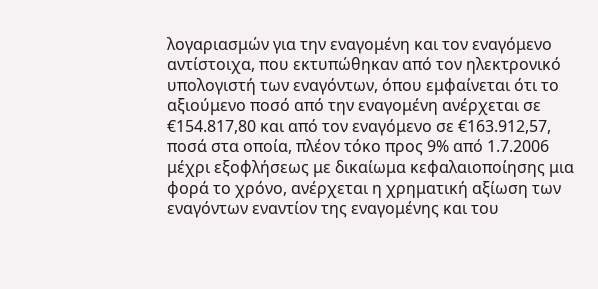λογαριασμών για την εναγομένη και τον εναγόμενο αντίστοιχα, που εκτυπώθηκαν από τον ηλεκτρονικό υπολογιστή των εναγόντων, όπου εμφαίνεται ότι το αξιούμενο ποσό από την εναγομένη ανέρχεται σε €154.817,80 και από τον εναγόμενο σε €163.912,57, ποσά στα οποία, πλέον τόκο προς 9% από 1.7.2006 μέχρι εξοφλήσεως με δικαίωμα κεφαλαιοποίησης μια φορά το χρόνο, ανέρχεται η χρηματική αξίωση των εναγόντων εναντίον της εναγομένης και του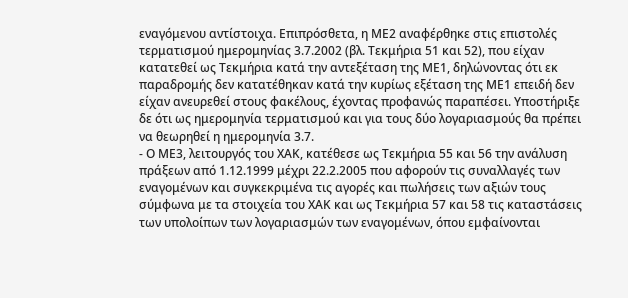εναγόμενου αντίστοιχα. Επιπρόσθετα, η ΜΕ2 αναφέρθηκε στις επιστολές τερματισμού ημερομηνίας 3.7.2002 (βλ. Τεκμήρια 51 και 52), που είχαν κατατεθεί ως Τεκμήρια κατά την αντεξέταση της ΜΕ1, δηλώνοντας ότι εκ παραδρομής δεν κατατέθηκαν κατά την κυρίως εξέταση της ΜΕ1 επειδή δεν είχαν ανευρεθεί στους φακέλους, έχοντας προφανώς παραπέσει. Υποστήριξε δε ότι ως ημερομηνία τερματισμού και για τους δύο λογαριασμούς θα πρέπει να θεωρηθεί η ημερομηνία 3.7.
- Ο ΜΕ3, λειτουργός του ΧΑΚ, κατέθεσε ως Τεκμήρια 55 και 56 την ανάλυση πράξεων από 1.12.1999 μέχρι 22.2.2005 που αφορούν τις συναλλαγές των εναγομένων και συγκεκριμένα τις αγορές και πωλήσεις των αξιών τους σύμφωνα με τα στοιχεία του ΧΑΚ και ως Τεκμήρια 57 και 58 τις καταστάσεις των υπολοίπων των λογαριασμών των εναγομένων, όπου εμφαίνονται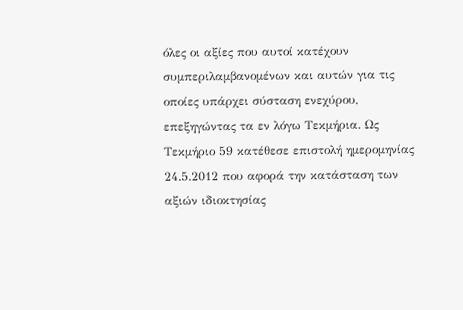όλες οι αξίες που αυτοί κατέχουν συμπεριλαμβανομένων και αυτών για τις οποίες υπάρχει σύσταση ενεχύρου, επεξηγώντας τα εν λόγω Τεκμήρια. Ως Τεκμήριο 59 κατέθεσε επιστολή ημερομηνίας 24.5.2012 που αφορά την κατάσταση των αξιών ιδιοκτησίας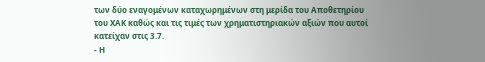των δύο εναγομένων καταχωρημένων στη μερίδα του Αποθετηρίου του ΧΑΚ καθώς και τις τιμές των χρηματιστηριακών αξιών που αυτοί κατείχαν στις 3.7.
- Η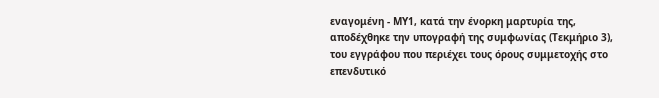εναγομένη - ΜΥ1, κατά την ένορκη μαρτυρία της, αποδέχθηκε την υπογραφή της συμφωνίας (Τεκμήριο 3), του εγγράφου που περιέχει τους όρους συμμετοχής στο επενδυτικό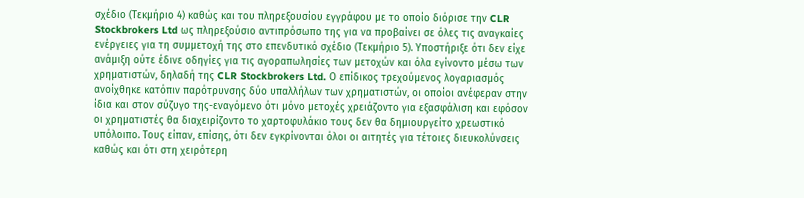σχέδιο (Τεκμήριο 4) καθώς και του πληρεξουσίου εγγράφου με το οποίο διόρισε την CLR Stockbrokers Ltd ως πληρεξούσιο αντιπρόσωπο της για να προβαίνει σε όλες τις αναγκαίες ενέργειες για τη συμμετοχή της στο επενδυτικό σχέδιο (Τεκμήριο 5). Υποστήριξε ότι δεν είχε ανάμιξη ούτε έδινε οδηγίες για τις αγοραπωλησίες των μετοχών και όλα εγίνοντο μέσω των χρηματιστών, δηλαδή της CLR Stockbrokers Ltd. Ο επίδικος τρεχούμενος λογαριασμός ανοίχθηκε κατόπιν παρότρυνσης δύο υπαλλήλων των χρηματιστών, οι οποίοι ανέφεραν στην ίδια και στον σύζυγο της-εναγόμενο ότι μόνο μετοχές χρειάζοντο για εξασφάλιση και εφόσον οι χρηματιστές θα διαχειρίζοντο το χαρτοφυλάκιο τους δεν θα δημιουργείτο χρεωστικό υπόλοιπο. Τους είπαν, επίσης, ότι δεν εγκρίνονται όλοι οι αιτητές για τέτοιες διευκολύνσεις καθώς και ότι στη χειρότερη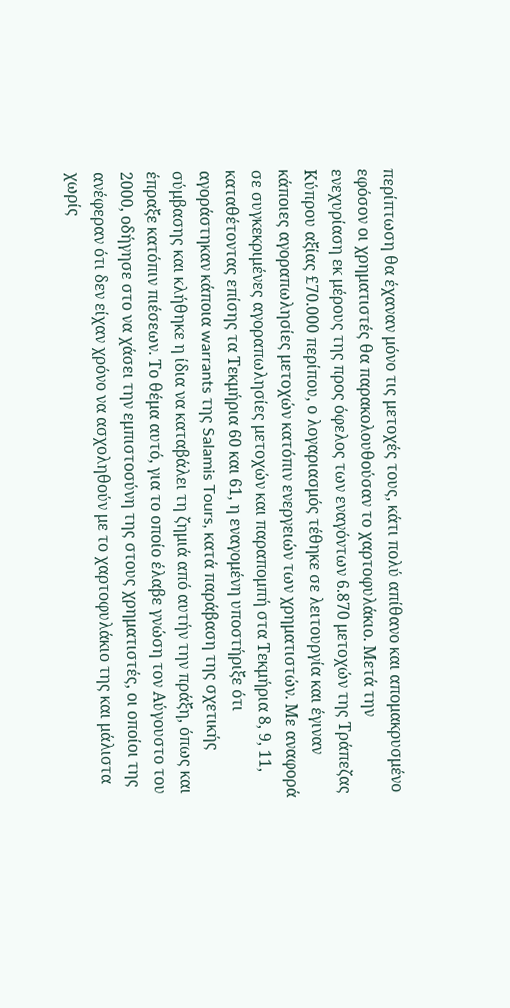περίπτωση θα έχαναν μόνο τις μετοχές τους, κάτι πολύ απίθανο και απομακρυσμένο εφόσον οι χρηματιστές θα παρακολουθούσαν το χαρτοφυλάκιο. Μετά την ενεχυρίαση εκ μέρους της προς όφελος των εναγόντων 6.870 μετοχών της Τράπεζας Κύπρου αξίας £70.000 περίπου, ο λογαριασμός τέθηκε σε λειτουργία και έγιναν κάποιες αγοραπωλησίες μετοχών κατόπιν ενεργειών των χρηματιστών. Με αναφορά σε συγκεκριμένες αγοραπωλησίες μετοχών και παραπομπή στα Τεκμήρια 8, 9, 11, καταθέτοντας επίσης τα Τεκμήρια 60 και 61, η εναγομένη υποστήριξε ότι αγοράστηκαν κάποια warrants της Salamis Tours, κατά παράβαση της σχετικής σύμβασης και κλήθηκε η ίδια να καταβάλει τη ζημιά από αυτήν την πράξη, όπως και έπραξε κατόπιν πιέσεων. Το θέμα αυτό, για το οποίο έλαβε γνώση τον Αύγουστο του 2000, οδήγησε στο να χάσει την εμπιστοσύνη της στους χρηματιστές, οι οποίοι της ανέφεραν ότι δεν είχαν χρόνο να ασχοληθούν με το χαρτοφυλάκιο της και μάλιστα χωρίς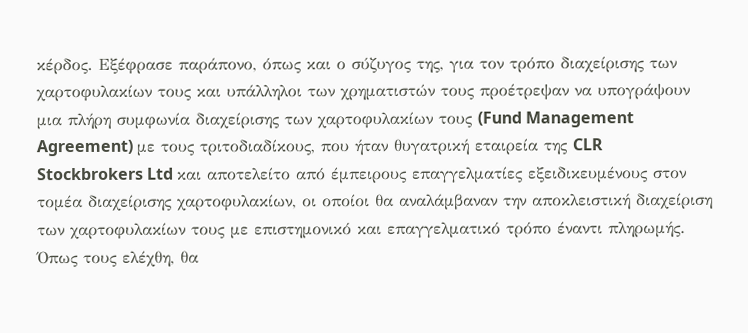κέρδος. Εξέφρασε παράπονο, όπως και ο σύζυγος της, για τον τρόπο διαχείρισης των χαρτοφυλακίων τους και υπάλληλοι των χρηματιστών τους προέτρεψαν να υπογράψουν μια πλήρη συμφωνία διαχείρισης των χαρτοφυλακίων τους (Fund Management Agreement) με τους τριτοδιαδίκους, που ήταν θυγατρική εταιρεία της CLR Stockbrokers Ltd και αποτελείτο από έμπειρους επαγγελματίες εξειδικευμένους στον τομέα διαχείρισης χαρτοφυλακίων, οι οποίοι θα αναλάμβαναν την αποκλειστική διαχείριση των χαρτοφυλακίων τους με επιστημονικό και επαγγελματικό τρόπο έναντι πληρωμής. Όπως τους ελέχθη, θα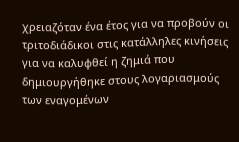χρειαζόταν ένα έτος για να προβούν οι τριτοδιάδικοι στις κατάλληλες κινήσεις για να καλυφθεί η ζημιά που δημιουργήθηκε στους λογαριασμούς των εναγομένων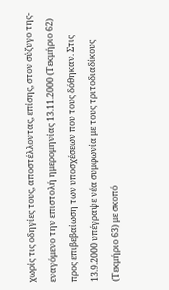χωρίς τις οδηγίες τους, αποστέλλοντας, επίσης, στον σύζυγο της-εναγόμενο την επιστολή ημερομηνίας 13.11.2000 (Τεκμήριο 62) προς επιβεβαίωση των υποσχέσεων που τους δόθηκαν. Στις 13.9.2000 υπέγραψε νέα συμφωνία με τους τριτοδιαδίκους (Τεκμήριο 63) με σκοπό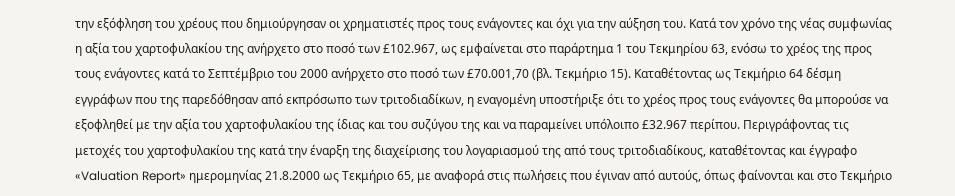την εξόφληση του χρέους που δημιούργησαν οι χρηματιστές προς τους ενάγοντες και όχι για την αύξηση του. Κατά τον χρόνο της νέας συμφωνίας η αξία του χαρτοφυλακίου της ανήρχετο στο ποσό των £102.967, ως εμφαίνεται στο παράρτημα 1 του Τεκμηρίου 63, ενόσω το χρέος της προς τους ενάγοντες κατά το Σεπτέμβριο του 2000 ανήρχετο στο ποσό των £70.001,70 (βλ. Τεκμήριο 15). Καταθέτοντας ως Τεκμήριο 64 δέσμη εγγράφων που της παρεδόθησαν από εκπρόσωπο των τριτοδιαδίκων, η εναγομένη υποστήριξε ότι το χρέος προς τους ενάγοντες θα μπορούσε να εξοφληθεί με την αξία του χαρτοφυλακίου της ίδιας και του συζύγου της και να παραμείνει υπόλοιπο £32.967 περίπου. Περιγράφοντας τις μετοχές του χαρτοφυλακίου της κατά την έναρξη της διαχείρισης του λογαριασμού της από τους τριτοδιαδίκους, καταθέτοντας και έγγραφο «Valuation Report» ημερομηνίας 21.8.2000 ως Τεκμήριο 65, με αναφορά στις πωλήσεις που έγιναν από αυτούς, όπως φαίνονται και στο Τεκμήριο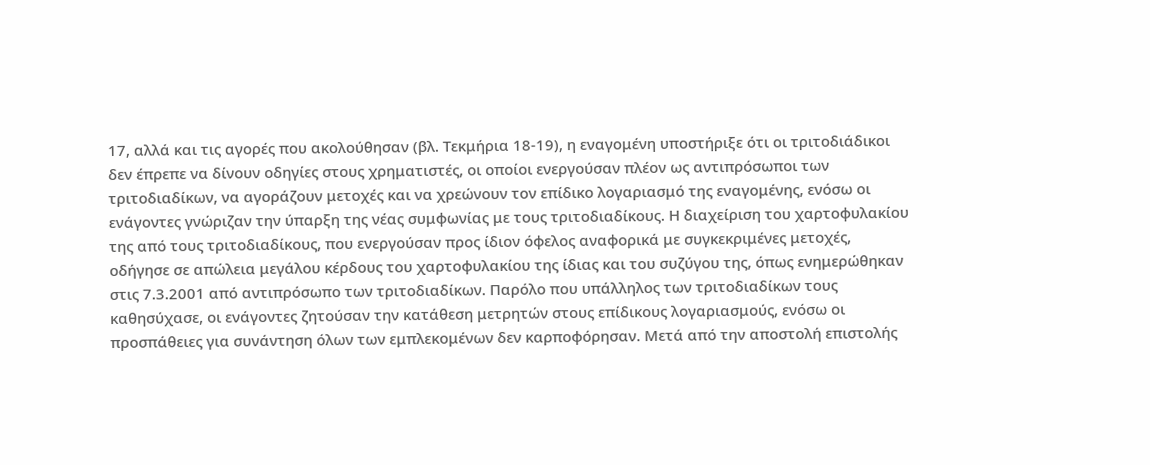17, αλλά και τις αγορές που ακολούθησαν (βλ. Τεκμήρια 18-19), η εναγομένη υποστήριξε ότι οι τριτοδιάδικοι δεν έπρεπε να δίνουν οδηγίες στους χρηματιστές, οι οποίοι ενεργούσαν πλέον ως αντιπρόσωποι των τριτοδιαδίκων, να αγοράζουν μετοχές και να χρεώνουν τον επίδικο λογαριασμό της εναγομένης, ενόσω οι ενάγοντες γνώριζαν την ύπαρξη της νέας συμφωνίας με τους τριτοδιαδίκους. Η διαχείριση του χαρτοφυλακίου της από τους τριτοδιαδίκους, που ενεργούσαν προς ίδιον όφελος αναφορικά με συγκεκριμένες μετοχές, οδήγησε σε απώλεια μεγάλου κέρδους του χαρτοφυλακίου της ίδιας και του συζύγου της, όπως ενημερώθηκαν στις 7.3.2001 από αντιπρόσωπο των τριτοδιαδίκων. Παρόλο που υπάλληλος των τριτοδιαδίκων τους καθησύχασε, οι ενάγοντες ζητούσαν την κατάθεση μετρητών στους επίδικους λογαριασμούς, ενόσω οι προσπάθειες για συνάντηση όλων των εμπλεκομένων δεν καρποφόρησαν. Μετά από την αποστολή επιστολής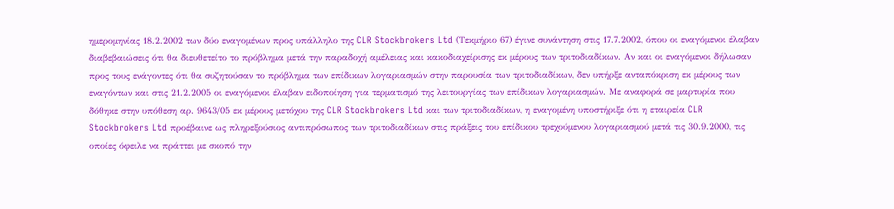ημερομηνίας 18.2.2002 των δύο εναγομένων προς υπάλληλο της CLR Stockbrokers Ltd (Τεκμήριο 67) έγινε συνάντηση στις 17.7.2002, όπου οι εναγόμενοι έλαβαν διαβεβαιώσεις ότι θα διευθετείτο το πρόβλημα μετά την παραδοχή αμέλειας και κακοδιαχείρισης εκ μέρους των τριτοδιαδίκων. Αν και οι εναγόμενοι δήλωσαν προς τους ενάγοντες ότι θα συζητούσαν το πρόβλημα των επίδικων λογαριασμών στην παρουσία των τριτοδιαδίκων, δεν υπήρξε ανταπόκριση εκ μέρους των εναγόντων και στις 21.2.2005 οι εναγόμενοι έλαβαν ειδοποίηση για τερματισμό της λειτουργίας των επίδικων λογαριασμών. Με αναφορά σε μαρτυρία που δόθηκε στην υπόθεση αρ. 9643/05 εκ μέρους μετόχου της CLR Stockbrokers Ltd και των τριτοδιαδίκων, η εναγομένη υποστήριξε ότι η εταιρεία CLR Stockbrokers Ltd προέβαινε ως πληρεξούσιος αντιπρόσωπος των τριτοδιαδίκων στις πράξεις του επίδικου τρεχούμενου λογαριασμού μετά τις 30.9.2000, τις οποίες όφειλε να πράττει με σκοπό την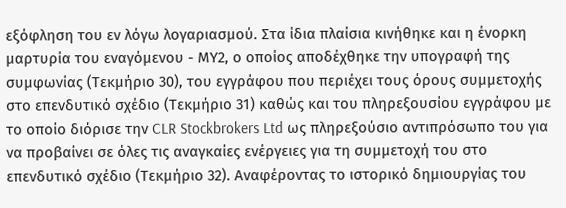εξόφληση του εν λόγω λογαριασμού. Στα ίδια πλαίσια κινήθηκε και η ένορκη μαρτυρία του εναγόμενου - ΜΥ2, ο οποίος αποδέχθηκε την υπογραφή της συμφωνίας (Τεκμήριο 30), του εγγράφου που περιέχει τους όρους συμμετοχής στο επενδυτικό σχέδιο (Τεκμήριο 31) καθώς και του πληρεξουσίου εγγράφου με το οποίο διόρισε την CLR Stockbrokers Ltd ως πληρεξούσιο αντιπρόσωπο του για να προβαίνει σε όλες τις αναγκαίες ενέργειες για τη συμμετοχή του στο επενδυτικό σχέδιο (Τεκμήριο 32). Αναφέροντας το ιστορικό δημιουργίας του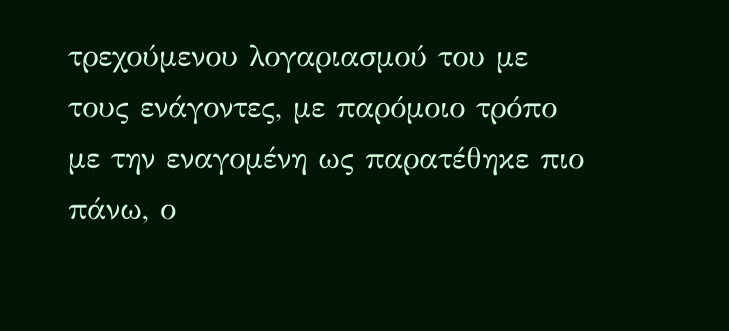τρεχούμενου λογαριασμού του με τους ενάγοντες, με παρόμοιο τρόπο με την εναγομένη ως παρατέθηκε πιο πάνω, ο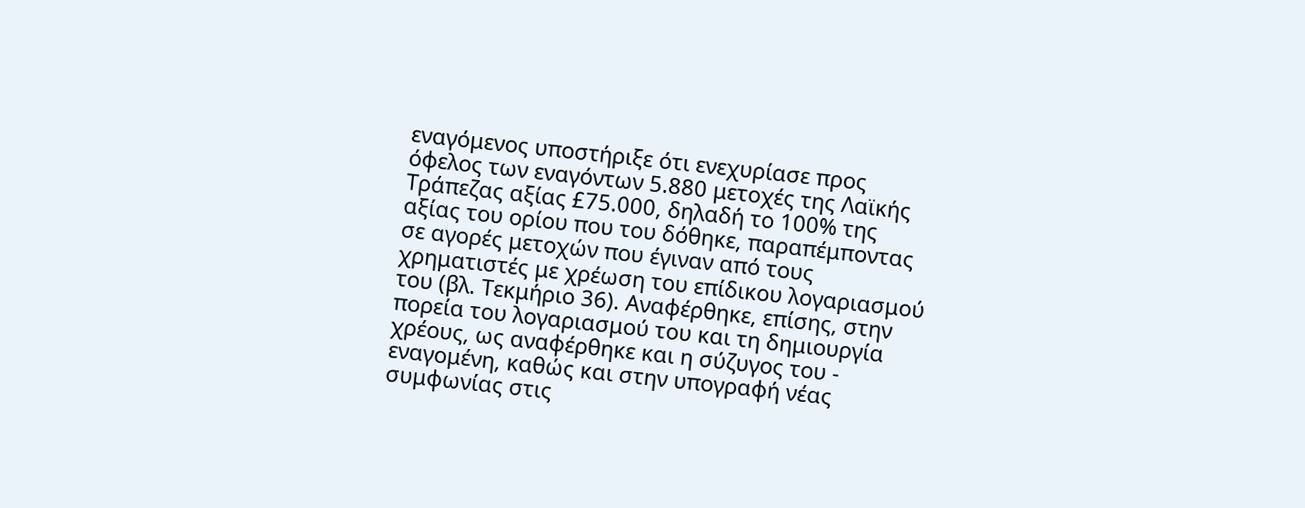εναγόμενος υποστήριξε ότι ενεχυρίασε προς όφελος των εναγόντων 5.880 μετοχές της Λαϊκής Τράπεζας αξίας £75.000, δηλαδή το 100% της αξίας του ορίου που του δόθηκε, παραπέμποντας σε αγορές μετοχών που έγιναν από τους χρηματιστές με χρέωση του επίδικου λογαριασμού του (βλ. Τεκμήριο 36). Αναφέρθηκε, επίσης, στην πορεία του λογαριασμού του και τη δημιουργία χρέους, ως αναφέρθηκε και η σύζυγος του - εναγομένη, καθώς και στην υπογραφή νέας συμφωνίας στις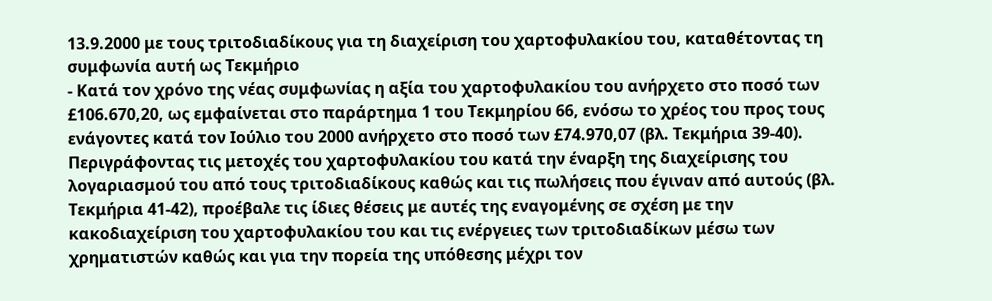13.9.2000 με τους τριτοδιαδίκους για τη διαχείριση του χαρτοφυλακίου του, καταθέτοντας τη συμφωνία αυτή ως Τεκμήριο
- Κατά τον χρόνο της νέας συμφωνίας η αξία του χαρτοφυλακίου του ανήρχετο στο ποσό των £106.670,20, ως εμφαίνεται στο παράρτημα 1 του Τεκμηρίου 66, ενόσω το χρέος του προς τους ενάγοντες κατά τον Ιούλιο του 2000 ανήρχετο στο ποσό των £74.970,07 (βλ. Τεκμήρια 39-40). Περιγράφοντας τις μετοχές του χαρτοφυλακίου του κατά την έναρξη της διαχείρισης του λογαριασμού του από τους τριτοδιαδίκους καθώς και τις πωλήσεις που έγιναν από αυτούς (βλ. Τεκμήρια 41-42), προέβαλε τις ίδιες θέσεις με αυτές της εναγομένης σε σχέση με την κακοδιαχείριση του χαρτοφυλακίου του και τις ενέργειες των τριτοδιαδίκων μέσω των χρηματιστών καθώς και για την πορεία της υπόθεσης μέχρι τον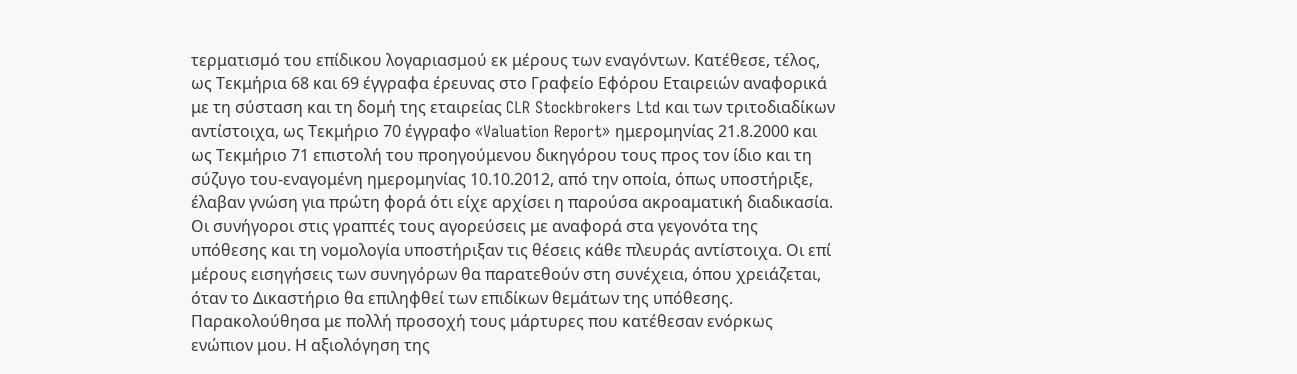τερματισμό του επίδικου λογαριασμού εκ μέρους των εναγόντων. Κατέθεσε, τέλος, ως Τεκμήρια 68 και 69 έγγραφα έρευνας στο Γραφείο Εφόρου Εταιρειών αναφορικά με τη σύσταση και τη δομή της εταιρείας CLR Stockbrokers Ltd και των τριτοδιαδίκων αντίστοιχα, ως Τεκμήριο 70 έγγραφο «Valuation Report» ημερομηνίας 21.8.2000 και ως Τεκμήριο 71 επιστολή του προηγούμενου δικηγόρου τους προς τον ίδιο και τη σύζυγο του-εναγομένη ημερομηνίας 10.10.2012, από την οποία, όπως υποστήριξε, έλαβαν γνώση για πρώτη φορά ότι είχε αρχίσει η παρούσα ακροαματική διαδικασία. Οι συνήγοροι στις γραπτές τους αγορεύσεις με αναφορά στα γεγονότα της υπόθεσης και τη νομολογία υποστήριξαν τις θέσεις κάθε πλευράς αντίστοιχα. Οι επί μέρους εισηγήσεις των συνηγόρων θα παρατεθούν στη συνέχεια, όπου χρειάζεται, όταν το Δικαστήριο θα επιληφθεί των επιδίκων θεμάτων της υπόθεσης. Παρακολούθησα με πολλή προσοχή τους μάρτυρες που κατέθεσαν ενόρκως ενώπιον μου. Η αξιολόγηση της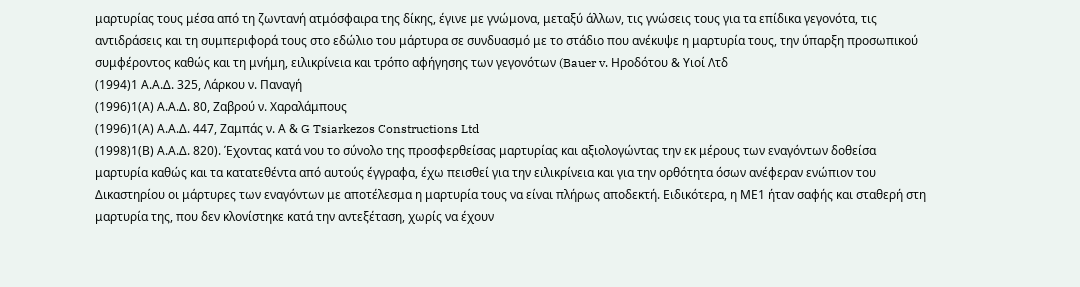μαρτυρίας τους μέσα από τη ζωντανή ατμόσφαιρα της δίκης, έγινε με γνώμονα, μεταξύ άλλων, τις γνώσεις τους για τα επίδικα γεγονότα, τις αντιδράσεις και τη συμπεριφορά τους στο εδώλιο του μάρτυρα σε συνδυασμό με το στάδιο που ανέκυψε η μαρτυρία τους, την ύπαρξη προσωπικού συμφέροντος καθώς και τη μνήμη, ειλικρίνεια και τρόπο αφήγησης των γεγονότων (Bauer v. Hροδότου & Υιοί Λτδ
(1994)1 Α.Α.Δ. 325, Λάρκου ν. Παναγή
(1996)1(Α) Α.Α.Δ. 80, Ζαβρού ν. Χαραλάμπους
(1996)1(Α) Α.Α.Δ. 447, Zαμπάς ν. Α & G Tsiarkezos Constructions Ltd
(1998)1(Β) Α.Α.Δ. 820). Έχοντας κατά νου το σύνολο της προσφερθείσας μαρτυρίας και αξιολογώντας την εκ μέρους των εναγόντων δοθείσα μαρτυρία καθώς και τα κατατεθέντα από αυτούς έγγραφα, έχω πεισθεί για την ειλικρίνεια και για την ορθότητα όσων ανέφεραν ενώπιον του Δικαστηρίου οι μάρτυρες των εναγόντων με αποτέλεσμα η μαρτυρία τους να είναι πλήρως αποδεκτή. Ειδικότερα, η ΜΕ1 ήταν σαφής και σταθερή στη μαρτυρία της, που δεν κλονίστηκε κατά την αντεξέταση, χωρίς να έχουν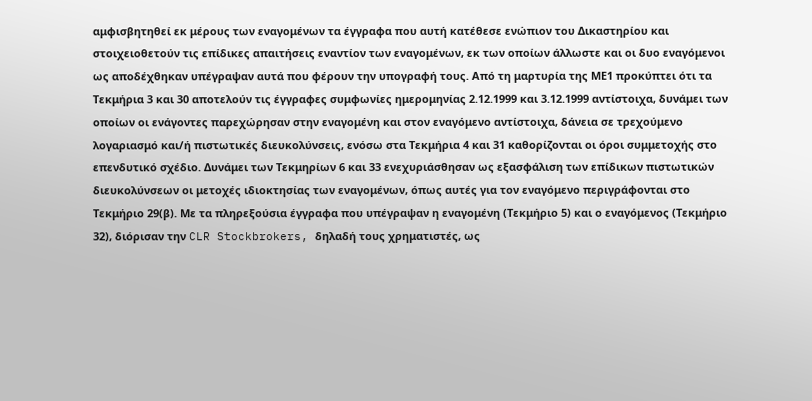αμφισβητηθεί εκ μέρους των εναγομένων τα έγγραφα που αυτή κατέθεσε ενώπιον του Δικαστηρίου και στοιχειοθετούν τις επίδικες απαιτήσεις εναντίον των εναγομένων, εκ των οποίων άλλωστε και οι δυο εναγόμενοι ως αποδέχθηκαν υπέγραψαν αυτά που φέρουν την υπογραφή τους. Από τη μαρτυρία της ΜΕ1 προκύπτει ότι τα Τεκμήρια 3 και 30 αποτελούν τις έγγραφες συμφωνίες ημερομηνίας 2.12.1999 και 3.12.1999 αντίστοιχα, δυνάμει των οποίων οι ενάγοντες παρεχώρησαν στην εναγομένη και στον εναγόμενο αντίστοιχα, δάνεια σε τρεχούμενο λογαριασμό και/ή πιστωτικές διευκολύνσεις, ενόσω στα Τεκμήρια 4 και 31 καθορίζονται οι όροι συμμετοχής στο επενδυτικό σχέδιο. Δυνάμει των Τεκμηρίων 6 και 33 ενεχυριάσθησαν ως εξασφάλιση των επίδικων πιστωτικών διευκολύνσεων οι μετοχές ιδιοκτησίας των εναγομένων, όπως αυτές για τον εναγόμενο περιγράφονται στο Τεκμήριο 29(β). Με τα πληρεξούσια έγγραφα που υπέγραψαν η εναγομένη (Τεκμήριο 5) και ο εναγόμενος (Τεκμήριο 32), διόρισαν την CLR Stockbrokers, δηλαδή τους χρηματιστές, ως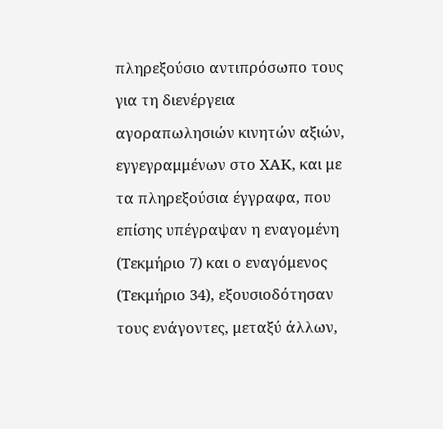πληρεξούσιο αντιπρόσωπο τους για τη διενέργεια αγοραπωλησιών κινητών αξιών, εγγεγραμμένων στο ΧΑΚ, και με τα πληρεξούσια έγγραφα, που επίσης υπέγραψαν η εναγομένη (Τεκμήριο 7) και ο εναγόμενος (Τεκμήριο 34), εξουσιοδότησαν τους ενάγοντες, μεταξύ άλλων,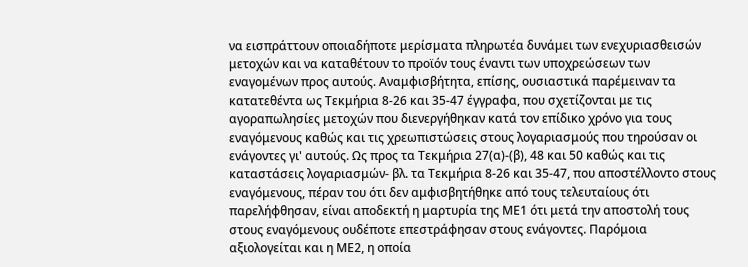να εισπράττουν οποιαδήποτε μερίσματα πληρωτέα δυνάμει των ενεχυριασθεισών μετοχών και να καταθέτουν το προϊόν τους έναντι των υποχρεώσεων των εναγομένων προς αυτούς. Αναμφισβήτητα, επίσης, ουσιαστικά παρέμειναν τα κατατεθέντα ως Τεκμήρια 8-26 και 35-47 έγγραφα, που σχετίζονται με τις αγοραπωλησίες μετοχών που διενεργήθηκαν κατά τον επίδικο χρόνο για τους εναγόμενους καθώς και τις χρεωπιστώσεις στους λογαριασμούς που τηρούσαν οι ενάγοντες γι' αυτούς. Ως προς τα Τεκμήρια 27(α)-(β), 48 και 50 καθώς και τις καταστάσεις λογαριασμών- βλ. τα Τεκμήρια 8-26 και 35-47, που αποστέλλοντο στους εναγόμενους, πέραν του ότι δεν αμφισβητήθηκε από τους τελευταίους ότι παρελήφθησαν, είναι αποδεκτή η μαρτυρία της ΜΕ1 ότι μετά την αποστολή τους στους εναγόμενους ουδέποτε επεστράφησαν στους ενάγοντες. Παρόμοια αξιολογείται και η ΜΕ2, η οποία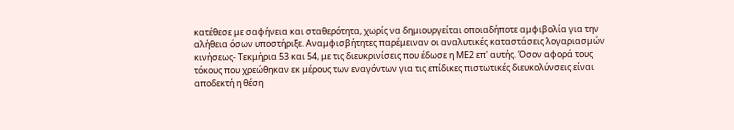κατέθεσε με σαφήνεια και σταθερότητα, χωρίς να δημιουργείται οποιαδήποτε αμφιβολία για την αλήθεια όσων υποστήριξε. Αναμφισβήτητες παρέμειναν οι αναλυτικές καταστάσεις λογαριασμών κινήσεως- Τεκμήρια 53 και 54, με τις διευκρινίσεις που έδωσε η ΜΕ2 επ' αυτής. Όσον αφορά τους τόκους που χρεώθηκαν εκ μέρους των εναγόντων για τις επίδικες πιστωτικές διευκολύνσεις είναι αποδεκτή η θέση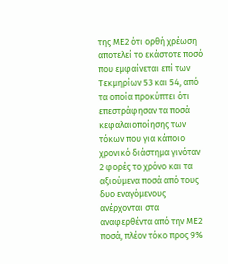της ΜΕ2 ότι ορθή χρέωση αποτελεί το εκάστοτε ποσό που εμφαίνεται επί των Τεκμηρίων 53 και 54, από τα οποία προκύπτει ότι επεστράφησαν τα ποσά κεφαλαιοποίησης των τόκων που για κάποιο χρονικό διάστημα γινόταν 2 φορές το χρόνο και τα αξιούμενα ποσά από τους δυο εναγόμενους ανέρχονται στα αναφερθέντα από την ΜΕ2 ποσά, πλέον τόκο προς 9%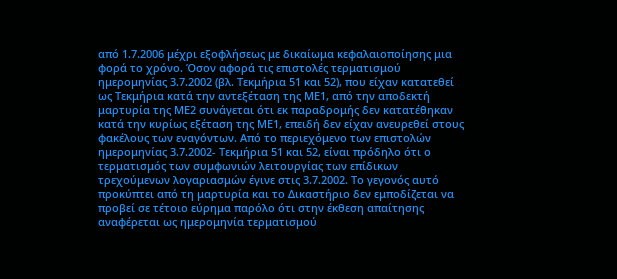από 1.7.2006 μέχρι εξοφλήσεως με δικαίωμα κεφαλαιοποίησης μια φορά το χρόνο. Όσον αφορά τις επιστολές τερματισμού ημερομηνίας 3.7.2002 (βλ. Τεκμήρια 51 και 52), που είχαν κατατεθεί ως Τεκμήρια κατά την αντεξέταση της ΜΕ1, από την αποδεκτή μαρτυρία της ΜΕ2 συνάγεται ότι εκ παραδρομής δεν κατατέθηκαν κατά την κυρίως εξέταση της ΜΕ1, επειδή δεν είχαν ανευρεθεί στους φακέλους των εναγόντων. Από το περιεχόμενο των επιστολών ημερομηνίας 3.7.2002- Τεκμήρια 51 και 52, είναι πρόδηλο ότι ο τερματισμός των συμφωνιών λειτουργίας των επίδικων τρεχούμενων λογαριασμών έγινε στις 3.7.2002. Το γεγονός αυτό προκύπτει από τη μαρτυρία και το Δικαστήριο δεν εμποδίζεται να προβεί σε τέτοιο εύρημα παρόλο ότι στην έκθεση απαίτησης αναφέρεται ως ημερομηνία τερματισμού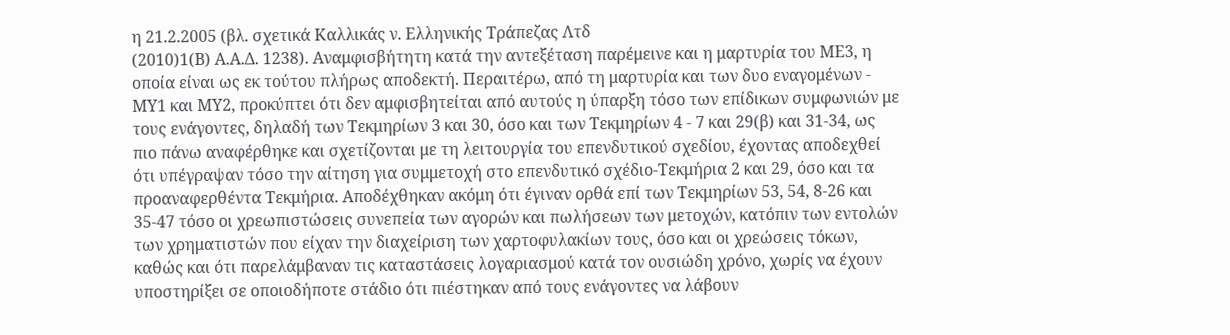η 21.2.2005 (βλ. σχετικά Καλλικάς ν. Ελληνικής Τράπεζας Λτδ
(2010)1(Β) Α.Α.Δ. 1238). Αναμφισβήτητη κατά την αντεξέταση παρέμεινε και η μαρτυρία του ΜΕ3, η οποία είναι ως εκ τούτου πλήρως αποδεκτή. Περαιτέρω, από τη μαρτυρία και των δυο εναγομένων - ΜΥ1 και ΜΥ2, προκύπτει ότι δεν αμφισβητείται από αυτούς η ύπαρξη τόσο των επίδικων συμφωνιών με τους ενάγοντες, δηλαδή των Τεκμηρίων 3 και 30, όσο και των Τεκμηρίων 4 - 7 και 29(β) και 31-34, ως πιο πάνω αναφέρθηκε και σχετίζονται με τη λειτουργία του επενδυτικού σχεδίου, έχοντας αποδεχθεί ότι υπέγραψαν τόσο την αίτηση για συμμετοχή στο επενδυτικό σχέδιο-Τεκμήρια 2 και 29, όσο και τα προαναφερθέντα Τεκμήρια. Αποδέχθηκαν ακόμη ότι έγιναν ορθά επί των Τεκμηρίων 53, 54, 8-26 και 35-47 τόσο οι χρεωπιστώσεις συνεπεία των αγορών και πωλήσεων των μετοχών, κατόπιν των εντολών των χρηματιστών που είχαν την διαχείριση των χαρτοφυλακίων τους, όσο και οι χρεώσεις τόκων, καθώς και ότι παρελάμβαναν τις καταστάσεις λογαριασμού κατά τον ουσιώδη χρόνο, χωρίς να έχουν υποστηρίξει σε οποιοδήποτε στάδιο ότι πιέστηκαν από τους ενάγοντες να λάβουν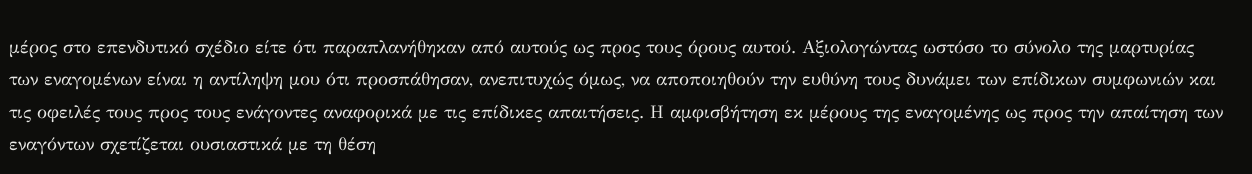μέρος στο επενδυτικό σχέδιο είτε ότι παραπλανήθηκαν από αυτούς ως προς τους όρους αυτού. Αξιολογώντας ωστόσο το σύνολο της μαρτυρίας των εναγομένων είναι η αντίληψη μου ότι προσπάθησαν, ανεπιτυχώς όμως, να αποποιηθούν την ευθύνη τους δυνάμει των επίδικων συμφωνιών και τις οφειλές τους προς τους ενάγοντες αναφορικά με τις επίδικες απαιτήσεις. Η αμφισβήτηση εκ μέρους της εναγομένης ως προς την απαίτηση των εναγόντων σχετίζεται ουσιαστικά με τη θέση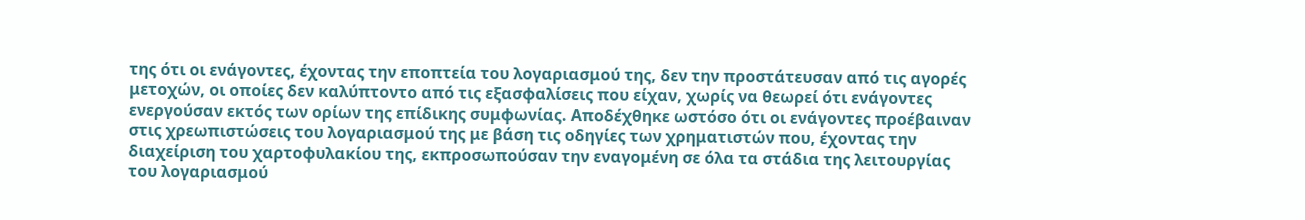της ότι οι ενάγοντες, έχοντας την εποπτεία του λογαριασμού της, δεν την προστάτευσαν από τις αγορές μετοχών, οι οποίες δεν καλύπτοντο από τις εξασφαλίσεις που είχαν, χωρίς να θεωρεί ότι ενάγοντες ενεργούσαν εκτός των ορίων της επίδικης συμφωνίας. Αποδέχθηκε ωστόσο ότι οι ενάγοντες προέβαιναν στις χρεωπιστώσεις του λογαριασμού της με βάση τις οδηγίες των χρηματιστών που, έχοντας την διαχείριση του χαρτοφυλακίου της, εκπροσωπούσαν την εναγομένη σε όλα τα στάδια της λειτουργίας του λογαριασμού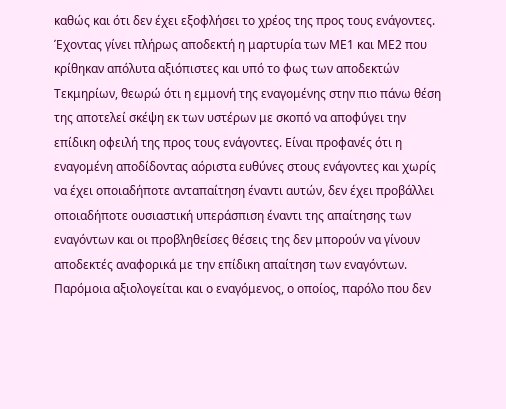καθώς και ότι δεν έχει εξοφλήσει το χρέος της προς τους ενάγοντες. Έχοντας γίνει πλήρως αποδεκτή η μαρτυρία των ΜΕ1 και ΜΕ2 που κρίθηκαν απόλυτα αξιόπιστες και υπό το φως των αποδεκτών Τεκμηρίων, θεωρώ ότι η εμμονή της εναγομένης στην πιο πάνω θέση της αποτελεί σκέψη εκ των υστέρων με σκοπό να αποφύγει την επίδικη οφειλή της προς τους ενάγοντες. Είναι προφανές ότι η εναγομένη αποδίδοντας αόριστα ευθύνες στους ενάγοντες και χωρίς να έχει οποιαδήποτε ανταπαίτηση έναντι αυτών, δεν έχει προβάλλει οποιαδήποτε ουσιαστική υπεράσπιση έναντι της απαίτησης των εναγόντων και οι προβληθείσες θέσεις της δεν μπορούν να γίνουν αποδεκτές αναφορικά με την επίδικη απαίτηση των εναγόντων. Παρόμοια αξιολογείται και ο εναγόμενος, ο οποίος, παρόλο που δεν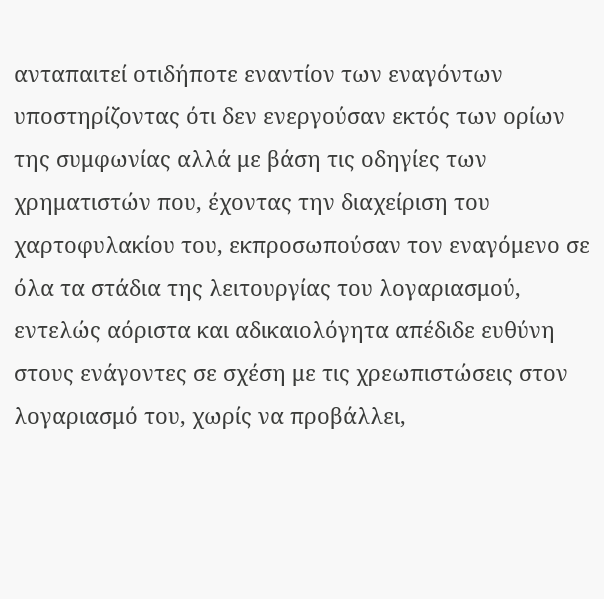ανταπαιτεί οτιδήποτε εναντίον των εναγόντων υποστηρίζοντας ότι δεν ενεργούσαν εκτός των ορίων της συμφωνίας αλλά με βάση τις οδηγίες των χρηματιστών που, έχοντας την διαχείριση του χαρτοφυλακίου του, εκπροσωπούσαν τον εναγόμενο σε όλα τα στάδια της λειτουργίας του λογαριασμού, εντελώς αόριστα και αδικαιολόγητα απέδιδε ευθύνη στους ενάγοντες σε σχέση με τις χρεωπιστώσεις στον λογαριασμό του, χωρίς να προβάλλει,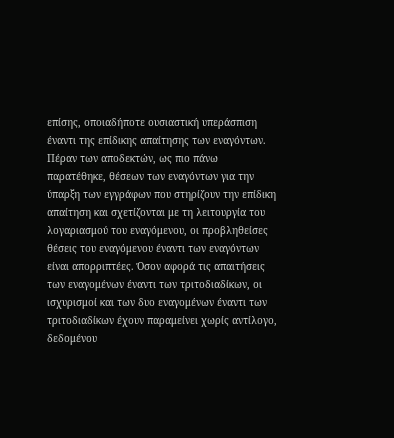επίσης, οποιαδήποτε ουσιαστική υπεράσπιση έναντι της επίδικης απαίτησης των εναγόντων. Πέραν των αποδεκτών, ως πιο πάνω παρατέθηκε, θέσεων των εναγόντων για την ύπαρξη των εγγράφων που στηρίζουν την επίδικη απαίτηση και σχετίζονται με τη λειτουργία του λογαριασμού του εναγόμενου, οι προβληθείσες θέσεις του εναγόμενου έναντι των εναγόντων είναι απορριπτέες. Όσον αφορά τις απαιτήσεις των εναγομένων έναντι των τριτοδιαδίκων, οι ισχυρισμοί και των δυο εναγομένων έναντι των τριτοδιαδίκων έχουν παραμείνει χωρίς αντίλογο, δεδομένου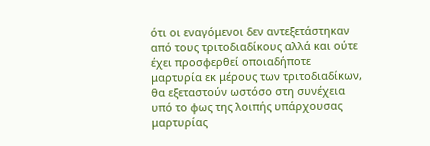ότι οι εναγόμενοι δεν αντεξετάστηκαν από τους τριτοδιαδίκους αλλά και ούτε έχει προσφερθεί οποιαδήποτε μαρτυρία εκ μέρους των τριτοδιαδίκων, θα εξεταστούν ωστόσο στη συνέχεια υπό το φως της λοιπής υπάρχουσας μαρτυρίας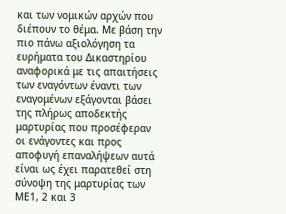και των νομικών αρχών που διέπουν το θέμα. Με βάση την πιο πάνω αξιολόγηση τα ευρήματα του Δικαστηρίου αναφορικά με τις απαιτήσεις των εναγόντων έναντι των εναγομένων εξάγονται βάσει της πλήρως αποδεκτής μαρτυρίας που προσέφεραν οι ενάγοντες και προς αποφυγή επαναλήψεων αυτά είναι ως έχει παρατεθεί στη σύνοψη της μαρτυρίας των ΜΕ1, 2 και 3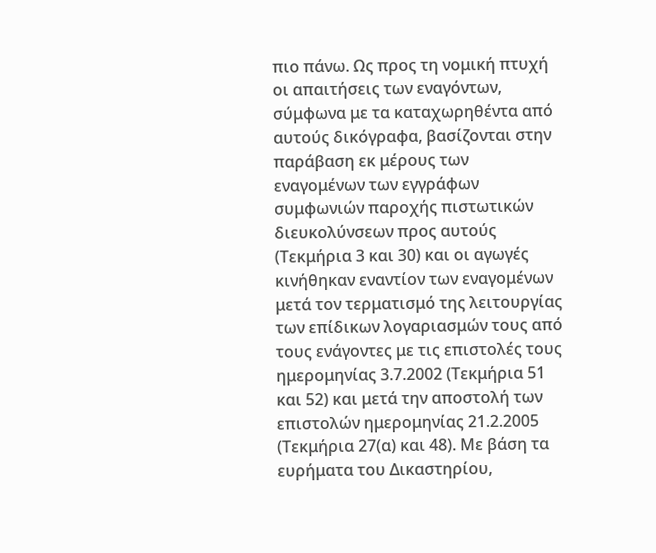πιο πάνω. Ως προς τη νομική πτυχή οι απαιτήσεις των εναγόντων, σύμφωνα με τα καταχωρηθέντα από αυτούς δικόγραφα, βασίζονται στην παράβαση εκ μέρους των εναγομένων των εγγράφων συμφωνιών παροχής πιστωτικών διευκολύνσεων προς αυτούς (Τεκμήρια 3 και 30) και οι αγωγές κινήθηκαν εναντίον των εναγομένων μετά τον τερματισμό της λειτουργίας των επίδικων λογαριασμών τους από τους ενάγοντες με τις επιστολές τους ημερομηνίας 3.7.2002 (Τεκμήρια 51 και 52) και μετά την αποστολή των επιστολών ημερομηνίας 21.2.2005 (Τεκμήρια 27(α) και 48). Με βάση τα ευρήματα του Δικαστηρίου,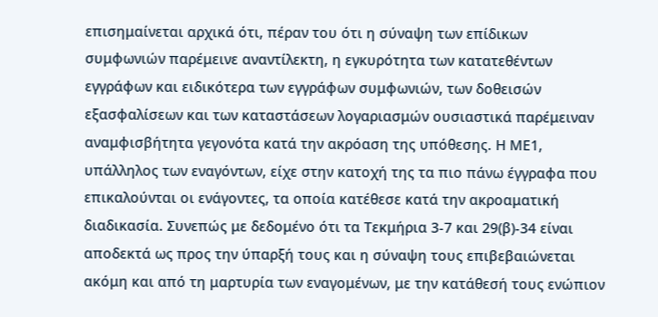επισημαίνεται αρχικά ότι, πέραν του ότι η σύναψη των επίδικων συμφωνιών παρέμεινε αναντίλεκτη, η εγκυρότητα των κατατεθέντων εγγράφων και ειδικότερα των εγγράφων συμφωνιών, των δοθεισών εξασφαλίσεων και των καταστάσεων λογαριασμών ουσιαστικά παρέμειναν αναμφισβήτητα γεγονότα κατά την ακρόαση της υπόθεσης. Η ΜΕ1, υπάλληλος των εναγόντων, είχε στην κατοχή της τα πιο πάνω έγγραφα που επικαλούνται οι ενάγοντες, τα οποία κατέθεσε κατά την ακροαματική διαδικασία. Συνεπώς με δεδομένο ότι τα Τεκμήρια 3-7 και 29(β)-34 είναι αποδεκτά ως προς την ύπαρξή τους και η σύναψη τους επιβεβαιώνεται ακόμη και από τη μαρτυρία των εναγομένων, με την κατάθεσή τους ενώπιον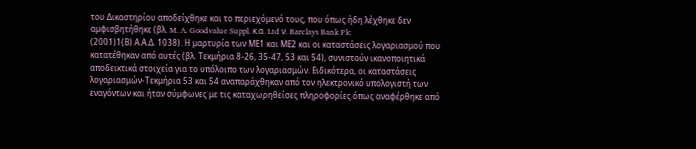του Δικαστηρίου αποδείχθηκε και το περιεχόμενό τους, που όπως ήδη λέχθηκε δεν αμφισβητήθηκε (βλ. M. A. Goodvalue Suppl. κ.α. Ltd ν. Barclays Bank Plc
(2001)1(Β) Α.Α.Δ. 1038). Η μαρτυρία των ΜΕ1 και ΜΕ2 και οι καταστάσεις λογαριασμού που κατατέθηκαν από αυτές (βλ. Τεκμήρια 8-26, 35-47, 53 και 54), συνιστούν ικανοποιητικά αποδεικτικά στοιχεία για το υπόλοιπο των λογαριασμών. Ειδικότερα, οι καταστάσεις λογαριασμών-Τεκμήρια 53 και 54 αναπαράχθηκαν από τον ηλεκτρονικό υπολογιστή των εναγόντων και ήταν σύμφωνες με τις καταχωρηθείσες πληροφορίες όπως αναφέρθηκε από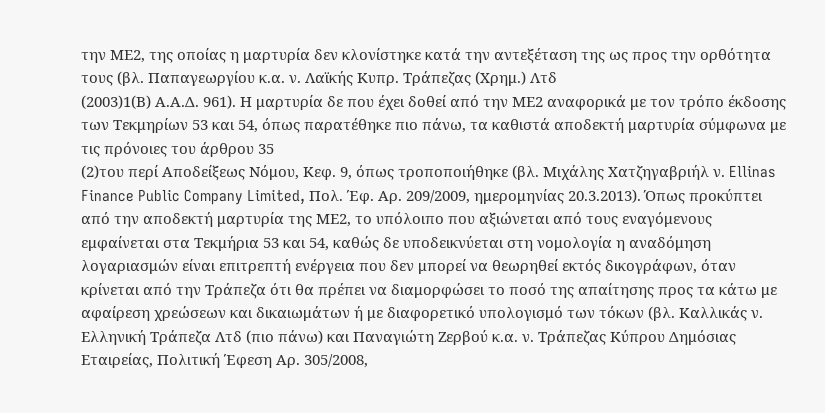την ΜΕ2, της οποίας η μαρτυρία δεν κλονίστηκε κατά την αντεξέταση της ως προς την ορθότητα τους (βλ. Παπαγεωργίου κ.α. ν. Λαϊκής Κυπρ. Τράπεζας (Χρημ.) Λτδ
(2003)1(Β) Α.Α.Δ. 961). Η μαρτυρία δε που έχει δοθεί από την ΜΕ2 αναφορικά με τον τρόπο έκδοσης των Τεκμηρίων 53 και 54, όπως παρατέθηκε πιο πάνω, τα καθιστά αποδεκτή μαρτυρία σύμφωνα με τις πρόνοιες του άρθρου 35
(2)του περί Αποδείξεως Νόμου, Κεφ. 9, όπως τροποποιήθηκε (βλ. Μιχάλης Χατζηγαβριήλ ν. Ellinas Finance Public Company Limited, Πολ. Έφ. Αρ. 209/2009, ημερομηνίας 20.3.2013). Όπως προκύπτει από την αποδεκτή μαρτυρία της ΜΕ2, το υπόλοιπο που αξιώνεται από τους εναγόμενους εμφαίνεται στα Τεκμήρια 53 και 54, καθώς δε υποδεικνύεται στη νομολογία η αναδόμηση λογαριασμών είναι επιτρεπτή ενέργεια που δεν μπορεί να θεωρηθεί εκτός δικογράφων, όταν κρίνεται από την Τράπεζα ότι θα πρέπει να διαμορφώσει το ποσό της απαίτησης προς τα κάτω με αφαίρεση χρεώσεων και δικαιωμάτων ή με διαφορετικό υπολογισμό των τόκων (βλ. Καλλικάς ν. Ελληνική Τράπεζα Λτδ (πιο πάνω) και Παναγιώτη Ζερβού κ.α. ν. Τράπεζας Κύπρου Δημόσιας Εταιρείας, Πολιτική Έφεση Αρ. 305/2008,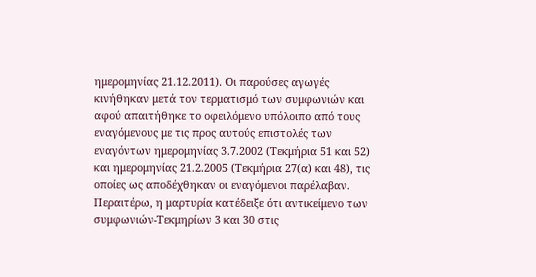ημερομηνίας 21.12.2011). Οι παρούσες αγωγές κινήθηκαν μετά τον τερματισμό των συμφωνιών και αφού απαιτήθηκε το οφειλόμενο υπόλοιπο από τους εναγόμενους με τις προς αυτούς επιστολές των εναγόντων ημερομηνίας 3.7.2002 (Τεκμήρια 51 και 52) και ημερομηνίας 21.2.2005 (Τεκμήρια 27(α) και 48), τις οποίες ως αποδέχθηκαν οι εναγόμενοι παρέλαβαν. Περαιτέρω, η μαρτυρία κατέδειξε ότι αντικείμενο των συμφωνιών-Τεκμηρίων 3 και 30 στις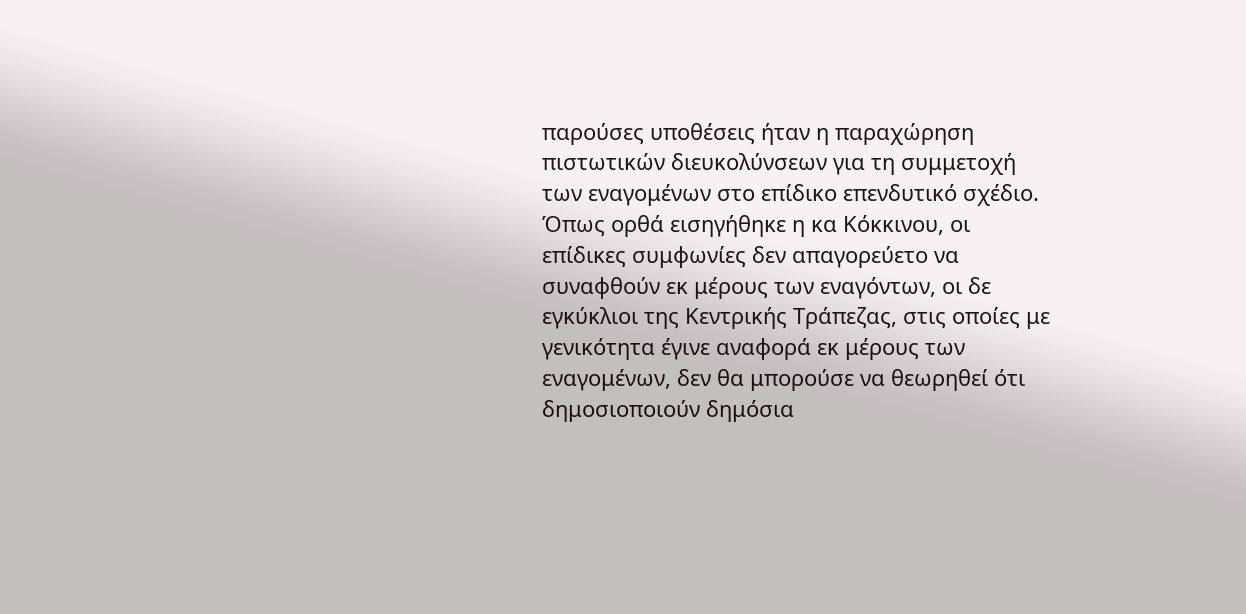παρούσες υποθέσεις ήταν η παραχώρηση πιστωτικών διευκολύνσεων για τη συμμετοχή των εναγομένων στο επίδικο επενδυτικό σχέδιο. Όπως ορθά εισηγήθηκε η κα Κόκκινου, οι επίδικες συμφωνίες δεν απαγορεύετο να συναφθούν εκ μέρους των εναγόντων, οι δε εγκύκλιοι της Κεντρικής Τράπεζας, στις οποίες με γενικότητα έγινε αναφορά εκ μέρους των εναγομένων, δεν θα μπορούσε να θεωρηθεί ότι δημοσιοποιούν δημόσια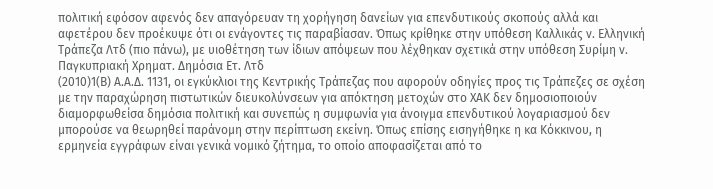πολιτική εφόσον αφενός δεν απαγόρευαν τη χορήγηση δανείων για επενδυτικούς σκοπούς αλλά και αφετέρου δεν προέκυψε ότι οι ενάγοντες τις παραβίασαν. Όπως κρίθηκε στην υπόθεση Καλλικάς ν. Ελληνική Τράπεζα Λτδ (πιο πάνω), με υιοθέτηση των ίδιων απόψεων που λέχθηκαν σχετικά στην υπόθεση Συρίμη ν. Παγκυπριακή Χρηματ. Δημόσια Ετ. Λτδ
(2010)1(Β) Α.Α.Δ. 1131, οι εγκύκλιοι της Κεντρικής Τράπεζας που αφορούν οδηγίες προς τις Τράπεζες σε σχέση με την παραχώρηση πιστωτικών διευκολύνσεων για απόκτηση μετοχών στο ΧΑΚ δεν δημοσιοποιούν διαμορφωθείσα δημόσια πολιτική και συνεπώς η συμφωνία για άνοιγμα επενδυτικού λογαριασμού δεν μπορούσε να θεωρηθεί παράνομη στην περίπτωση εκείνη. Όπως επίσης εισηγήθηκε η κα Κόκκινου, η ερμηνεία εγγράφων είναι γενικά νομικό ζήτημα, το οποίο αποφασίζεται από το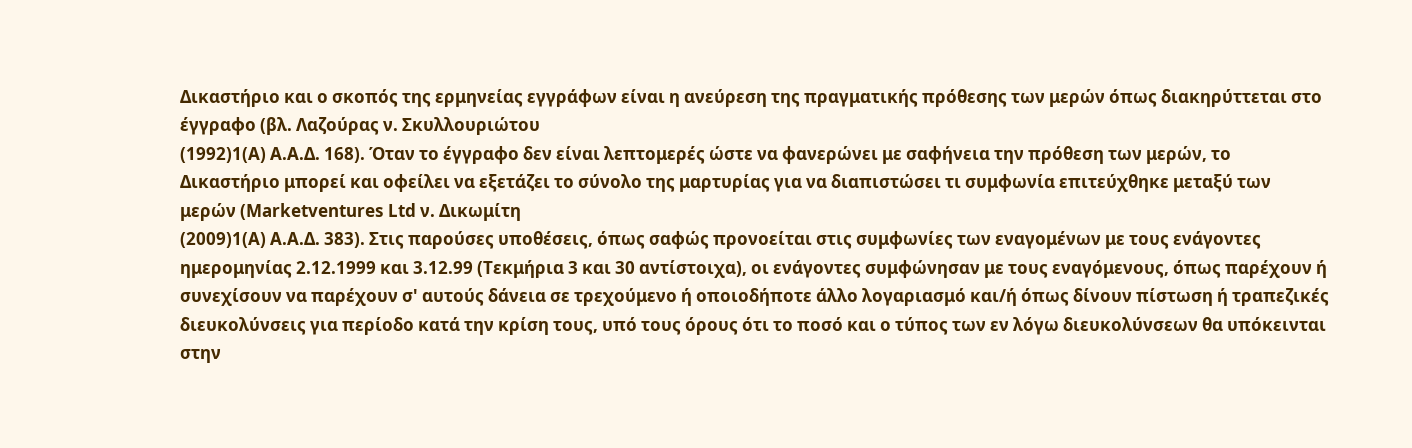Δικαστήριο και ο σκοπός της ερμηνείας εγγράφων είναι η ανεύρεση της πραγματικής πρόθεσης των μερών όπως διακηρύττεται στο έγγραφο (βλ. Λαζούρας ν. Σκυλλουριώτου
(1992)1(Α) Α.Α.Δ. 168). Όταν το έγγραφο δεν είναι λεπτομερές ώστε να φανερώνει με σαφήνεια την πρόθεση των μερών, το Δικαστήριο μπορεί και οφείλει να εξετάζει το σύνολο της μαρτυρίας για να διαπιστώσει τι συμφωνία επιτεύχθηκε μεταξύ των μερών (Marketventures Ltd ν. Δικωμίτη
(2009)1(Α) Α.Α.Δ. 383). Στις παρούσες υποθέσεις, όπως σαφώς προνοείται στις συμφωνίες των εναγομένων με τους ενάγοντες ημερομηνίας 2.12.1999 και 3.12.99 (Τεκμήρια 3 και 30 αντίστοιχα), οι ενάγοντες συμφώνησαν με τους εναγόμενους, όπως παρέχουν ή συνεχίσουν να παρέχουν σ' αυτούς δάνεια σε τρεχούμενο ή οποιοδήποτε άλλο λογαριασμό και/ή όπως δίνουν πίστωση ή τραπεζικές διευκολύνσεις για περίοδο κατά την κρίση τους, υπό τους όρους ότι το ποσό και ο τύπος των εν λόγω διευκολύνσεων θα υπόκεινται στην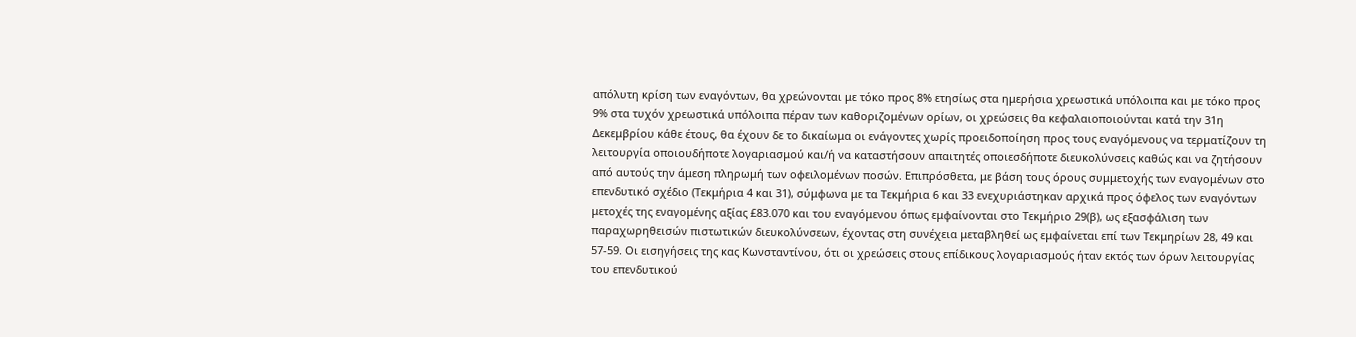απόλυτη κρίση των εναγόντων, θα χρεώνονται με τόκο προς 8% ετησίως στα ημερήσια χρεωστικά υπόλοιπα και με τόκο προς 9% στα τυχόν χρεωστικά υπόλοιπα πέραν των καθοριζομένων ορίων, οι χρεώσεις θα κεφαλαιοποιούνται κατά την 31η Δεκεμβρίου κάθε έτους, θα έχουν δε το δικαίωμα οι ενάγοντες χωρίς προειδοποίηση προς τους εναγόμενους να τερματίζουν τη λειτουργία οποιουδήποτε λογαριασμού και/ή να καταστήσουν απαιτητές οποιεσδήποτε διευκολύνσεις καθώς και να ζητήσουν από αυτούς την άμεση πληρωμή των οφειλομένων ποσών. Επιπρόσθετα, με βάση τους όρους συμμετοχής των εναγομένων στο επενδυτικό σχέδιο (Τεκμήρια 4 και 31), σύμφωνα με τα Τεκμήρια 6 και 33 ενεχυριάστηκαν αρχικά προς όφελος των εναγόντων μετοχές της εναγομένης αξίας £83.070 και του εναγόμενου όπως εμφαίνονται στο Τεκμήριο 29(β), ως εξασφάλιση των παραχωρηθεισών πιστωτικών διευκολύνσεων, έχοντας στη συνέχεια μεταβληθεί ως εμφαίνεται επί των Τεκμηρίων 28, 49 και 57-59. Οι εισηγήσεις της κας Κωνσταντίνου, ότι οι χρεώσεις στους επίδικους λογαριασμούς ήταν εκτός των όρων λειτουργίας του επενδυτικού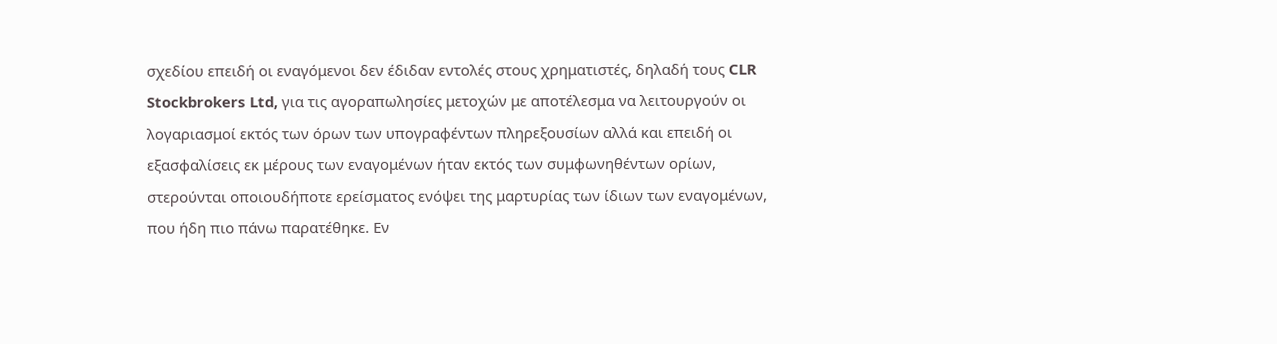σχεδίου επειδή οι εναγόμενοι δεν έδιδαν εντολές στους χρηματιστές, δηλαδή τους CLR Stockbrokers Ltd, για τις αγοραπωλησίες μετοχών με αποτέλεσμα να λειτουργούν οι λογαριασμοί εκτός των όρων των υπογραφέντων πληρεξουσίων αλλά και επειδή οι εξασφαλίσεις εκ μέρους των εναγομένων ήταν εκτός των συμφωνηθέντων ορίων, στερούνται οποιουδήποτε ερείσματος ενόψει της μαρτυρίας των ίδιων των εναγομένων, που ήδη πιο πάνω παρατέθηκε. Εν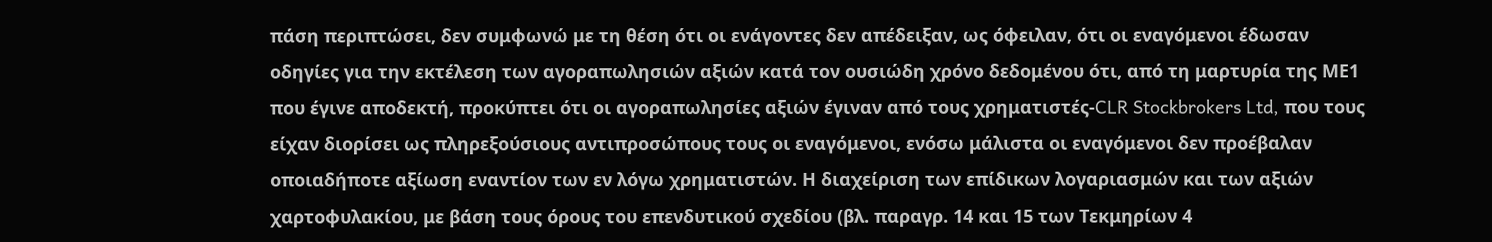πάση περιπτώσει, δεν συμφωνώ με τη θέση ότι οι ενάγοντες δεν απέδειξαν, ως όφειλαν, ότι οι εναγόμενοι έδωσαν οδηγίες για την εκτέλεση των αγοραπωλησιών αξιών κατά τον ουσιώδη χρόνο δεδομένου ότι, από τη μαρτυρία της ΜΕ1 που έγινε αποδεκτή, προκύπτει ότι οι αγοραπωλησίες αξιών έγιναν από τους χρηματιστές-CLR Stockbrokers Ltd, που τους είχαν διορίσει ως πληρεξούσιους αντιπροσώπους τους οι εναγόμενοι, ενόσω μάλιστα οι εναγόμενοι δεν προέβαλαν οποιαδήποτε αξίωση εναντίον των εν λόγω χρηματιστών. Η διαχείριση των επίδικων λογαριασμών και των αξιών χαρτοφυλακίου, με βάση τους όρους του επενδυτικού σχεδίου (βλ. παραγρ. 14 και 15 των Τεκμηρίων 4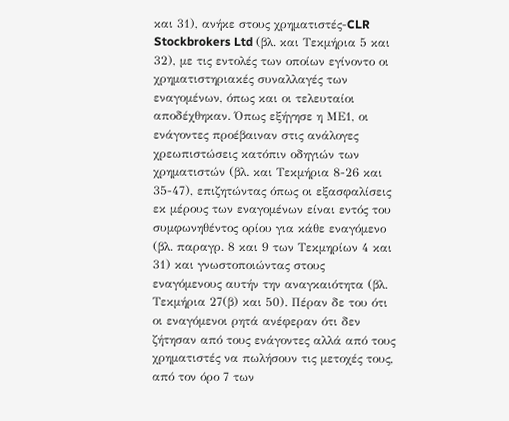και 31), ανήκε στους χρηματιστές-CLR Stockbrokers Ltd (βλ. και Τεκμήρια 5 και 32), με τις εντολές των οποίων εγίνοντο οι χρηματιστηριακές συναλλαγές των εναγομένων, όπως και οι τελευταίοι αποδέχθηκαν. Όπως εξήγησε η ΜΕ1, οι ενάγοντες προέβαιναν στις ανάλογες χρεωπιστώσεις κατόπιν οδηγιών των χρηματιστών (βλ. και Τεκμήρια 8-26 και 35-47), επιζητώντας όπως οι εξασφαλίσεις εκ μέρους των εναγομένων είναι εντός του συμφωνηθέντος ορίου για κάθε εναγόμενο (βλ. παραγρ. 8 και 9 των Τεκμηρίων 4 και 31) και γνωστοποιώντας στους εναγόμενους αυτήν την αναγκαιότητα (βλ. Τεκμήρια 27(β) και 50). Πέραν δε του ότι οι εναγόμενοι ρητά ανέφεραν ότι δεν ζήτησαν από τους ενάγοντες αλλά από τους χρηματιστές να πωλήσουν τις μετοχές τους, από τον όρο 7 των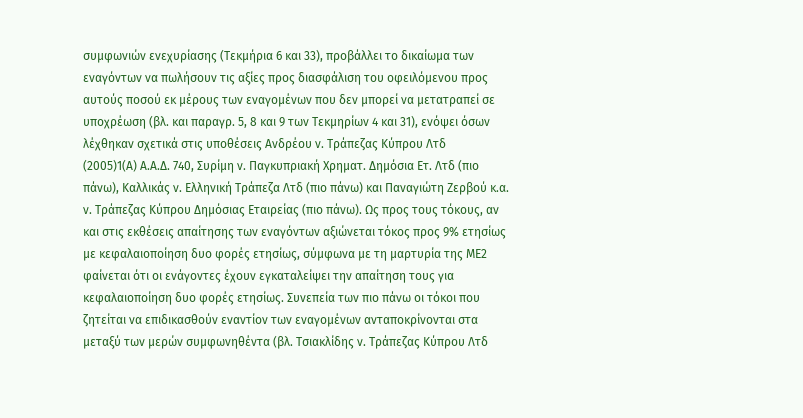συμφωνιών ενεχυρίασης (Τεκμήρια 6 και 33), προβάλλει το δικαίωμα των εναγόντων να πωλήσουν τις αξίες προς διασφάλιση του οφειλόμενου προς αυτούς ποσού εκ μέρους των εναγομένων που δεν μπορεί να μετατραπεί σε υποχρέωση (βλ. και παραγρ. 5, 8 και 9 των Τεκμηρίων 4 και 31), ενόψει όσων λέχθηκαν σχετικά στις υποθέσεις Ανδρέου ν. Τράπεζας Κύπρου Λτδ
(2005)1(Α) Α.Α.Δ. 740, Συρίμη ν. Παγκυπριακή Χρηματ. Δημόσια Ετ. Λτδ (πιο πάνω), Καλλικάς ν. Ελληνική Τράπεζα Λτδ (πιο πάνω) και Παναγιώτη Ζερβού κ.α. ν. Τράπεζας Κύπρου Δημόσιας Εταιρείας (πιο πάνω). Ως προς τους τόκους, αν και στις εκθέσεις απαίτησης των εναγόντων αξιώνεται τόκος προς 9% ετησίως με κεφαλαιοποίηση δυο φορές ετησίως, σύμφωνα με τη μαρτυρία της ΜΕ2 φαίνεται ότι οι ενάγοντες έχουν εγκαταλείψει την απαίτηση τους για κεφαλαιοποίηση δυο φορές ετησίως. Συνεπεία των πιο πάνω οι τόκοι που ζητείται να επιδικασθούν εναντίον των εναγομένων ανταποκρίνονται στα μεταξύ των μερών συμφωνηθέντα (βλ. Τσιακλίδης ν. Τράπεζας Κύπρου Λτδ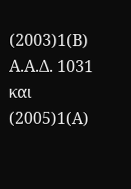(2003)1(Β) Α.Α.Δ. 1031 και
(2005)1(Α)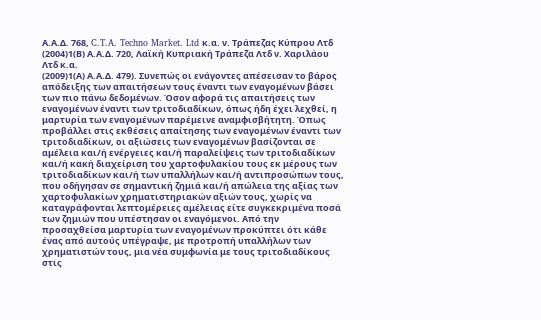Α.Α.Δ. 768, C.T.A. Techno Market. Ltd κ.α. ν. Τράπεζας Κύπρου Λτδ
(2004)1(Β) Α.Α.Δ. 720, Λαϊκή Κυπριακή Τράπεζα Λτδ ν. Χαριλάου Λτδ κ.α.
(2009)1(Α) Α.Α.Δ. 479). Συνεπώς οι ενάγοντες απέσεισαν το βάρος απόδειξης των απαιτήσεων τους έναντι των εναγομένων βάσει των πιο πάνω δεδομένων. Όσον αφορά τις απαιτήσεις των εναγομένων έναντι των τριτοδιαδίκων, όπως ήδη έχει λεχθεί, η μαρτυρία των εναγομένων παρέμεινε αναμφισβήτητη. Όπως προβάλλει στις εκθέσεις απαίτησης των εναγομένων έναντι των τριτοδιαδίκων, οι αξιώσεις των εναγομένων βασίζονται σε αμέλεια και/ή ενέργειες και/ή παραλείψεις των τριτοδιαδίκων και/ή κακή διαχείριση του χαρτοφυλακίου τους εκ μέρους των τριτοδιαδίκων και/ή των υπαλλήλων και/ή αντιπροσώπων τους, που οδήγησαν σε σημαντική ζημιά και/ή απώλεια της αξίας των χαρτοφυλακίων χρηματιστηριακών αξιών τους, χωρίς να καταγράφονται λεπτομέρειες αμέλειας είτε συγκεκριμένα ποσά των ζημιών που υπέστησαν οι εναγόμενοι. Από την προσαχθείσα μαρτυρία των εναγομένων προκύπτει ότι κάθε ένας από αυτούς υπέγραψε, με προτροπή υπαλλήλων των χρηματιστών τους, μια νέα συμφωνία με τους τριτοδιαδίκους στις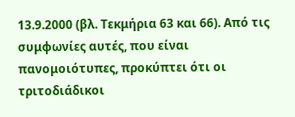13.9.2000 (βλ. Τεκμήρια 63 και 66). Από τις συμφωνίες αυτές, που είναι πανομοιότυπες, προκύπτει ότι οι τριτοδιάδικοι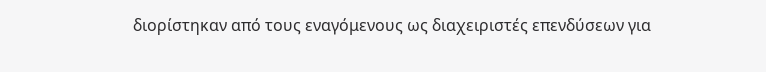διορίστηκαν από τους εναγόμενους ως διαχειριστές επενδύσεων για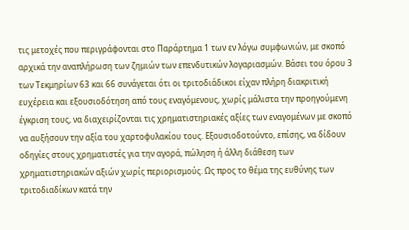τις μετοχές που περιγράφονται στο Παράρτημα 1 των εν λόγω συμφωνιών, με σκοπό αρχικά την αναπλήρωση των ζημιών των επενδυτικών λογαριασμών. Βάσει του όρου 3 των Τεκμηρίων 63 και 66 συνάγεται ότι οι τριτοδιάδικοι είχαν πλήρη διακριτική ευχέρεια και εξουσιοδότηση από τους εναγόμενους, χωρίς μάλιστα την προηγούμενη έγκριση τους, να διαχειρίζονται τις χρηματιστηριακές αξίες των εναγομένων με σκοπό να αυξήσουν την αξία του χαρτοφυλακίου τους. Εξουσιοδοτούντο, επίσης, να δίδουν οδηγίες στους χρηματιστές για την αγορά, πώληση ή άλλη διάθεση των χρηματιστηριακών αξιών χωρίς περιορισμούς. Ως προς το θέμα της ευθύνης των τριτοδιαδίκων κατά την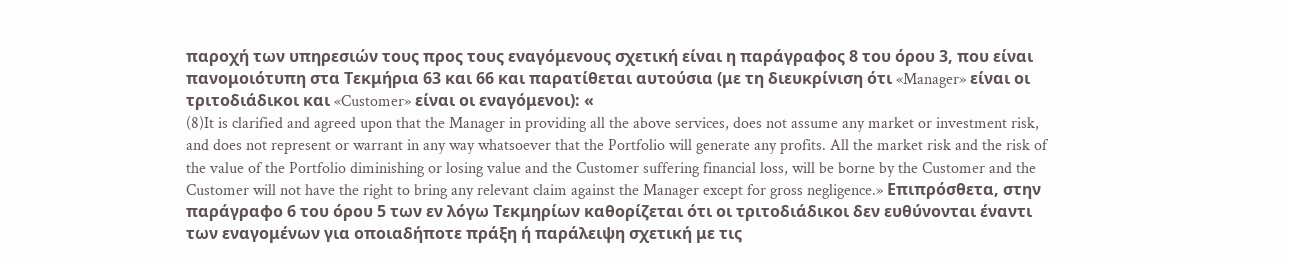παροχή των υπηρεσιών τους προς τους εναγόμενους σχετική είναι η παράγραφος 8 του όρου 3, που είναι πανομοιότυπη στα Τεκμήρια 63 και 66 και παρατίθεται αυτούσια (με τη διευκρίνιση ότι «Manager» είναι οι τριτοδιάδικοι και «Customer» είναι οι εναγόμενοι): «
(8)It is clarified and agreed upon that the Manager in providing all the above services, does not assume any market or investment risk, and does not represent or warrant in any way whatsoever that the Portfolio will generate any profits. All the market risk and the risk of the value of the Portfolio diminishing or losing value and the Customer suffering financial loss, will be borne by the Customer and the Customer will not have the right to bring any relevant claim against the Manager except for gross negligence.» Επιπρόσθετα, στην παράγραφο 6 του όρου 5 των εν λόγω Τεκμηρίων καθορίζεται ότι οι τριτοδιάδικοι δεν ευθύνονται έναντι των εναγομένων για οποιαδήποτε πράξη ή παράλειψη σχετική με τις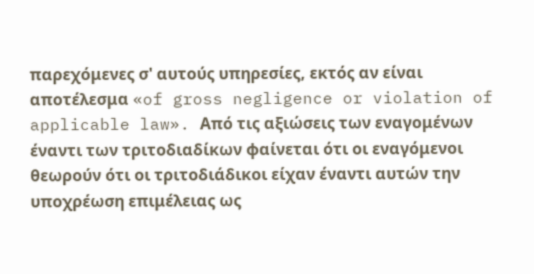παρεχόμενες σ' αυτούς υπηρεσίες, εκτός αν είναι αποτέλεσμα «of gross negligence or violation of applicable law». Από τις αξιώσεις των εναγομένων έναντι των τριτοδιαδίκων φαίνεται ότι οι εναγόμενοι θεωρούν ότι οι τριτοδιάδικοι είχαν έναντι αυτών την υποχρέωση επιμέλειας ως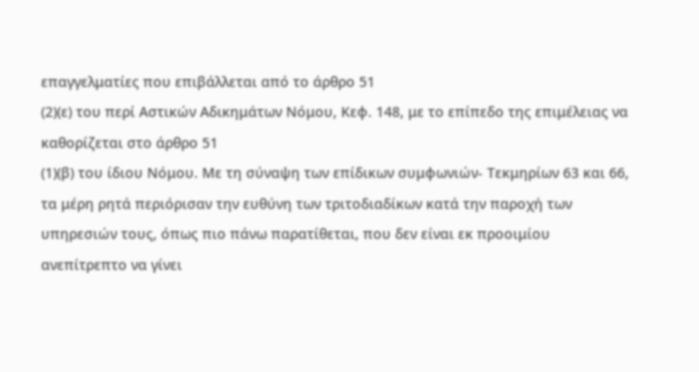επαγγελματίες που επιβάλλεται από το άρθρο 51
(2)(ε) του περί Αστικών Αδικημάτων Νόμου, Κεφ. 148, με το επίπεδο της επιμέλειας να καθορίζεται στο άρθρο 51
(1)(β) του ίδιου Νόμου. Με τη σύναψη των επίδικων συμφωνιών- Τεκμηρίων 63 και 66, τα μέρη ρητά περιόρισαν την ευθύνη των τριτοδιαδίκων κατά την παροχή των υπηρεσιών τους, όπως πιο πάνω παρατίθεται, που δεν είναι εκ προοιμίου ανεπίτρεπτο να γίνει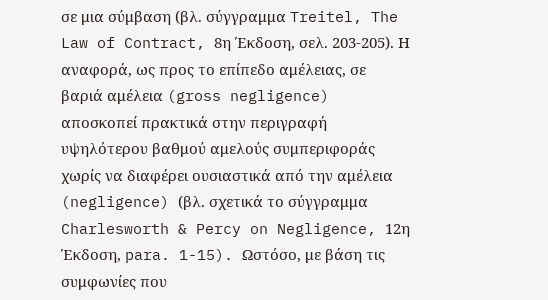σε μια σύμβαση (βλ. σύγγραμμα Treitel, The Law of Contract, 8η Έκδοση, σελ. 203-205). Η αναφορά, ως προς το επίπεδο αμέλειας, σε βαριά αμέλεια (gross negligence) αποσκοπεί πρακτικά στην περιγραφή υψηλότερου βαθμού αμελούς συμπεριφοράς χωρίς να διαφέρει ουσιαστικά από την αμέλεια (negligence) (βλ. σχετικά το σύγγραμμα Charlesworth & Percy on Negligence, 12η Έκδοση, para. 1-15). Ωστόσο, με βάση τις συμφωνίες που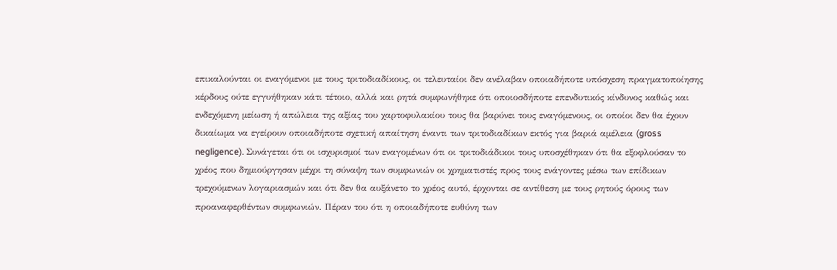επικαλούνται οι εναγόμενοι με τους τριτοδιαδίκους, οι τελευταίοι δεν ανέλαβαν οποιαδήποτε υπόσχεση πραγματοποίησης κέρδους ούτε εγγυήθηκαν κάτι τέτοιο, αλλά και ρητά συμφωνήθηκε ότι οποιοσδήποτε επενδυτικός κίνδυνος καθώς και ενδεχόμενη μείωση ή απώλεια της αξίας του χαρτοφυλακίου τους θα βαρύνει τους εναγόμενους, οι οποίοι δεν θα έχουν δικαίωμα να εγείρουν οποιαδήποτε σχετική απαίτηση έναντι των τριτοδιαδίκων εκτός για βαριά αμέλεια (gross negligence). Συνάγεται ότι οι ισχυρισμοί των εναγομένων ότι οι τριτοδιάδικοι τους υποσχέθηκαν ότι θα εξοφλούσαν το χρέος που δημιούργησαν μέχρι τη σύναψη των συμφωνιών οι χρηματιστές προς τους ενάγοντες μέσω των επίδικων τρεχούμενων λογαριασμών και ότι δεν θα αυξάνετο το χρέος αυτό, έρχονται σε αντίθεση με τους ρητούς όρους των προαναφερθέντων συμφωνιών. Πέραν του ότι η οποιαδήποτε ευθύνη των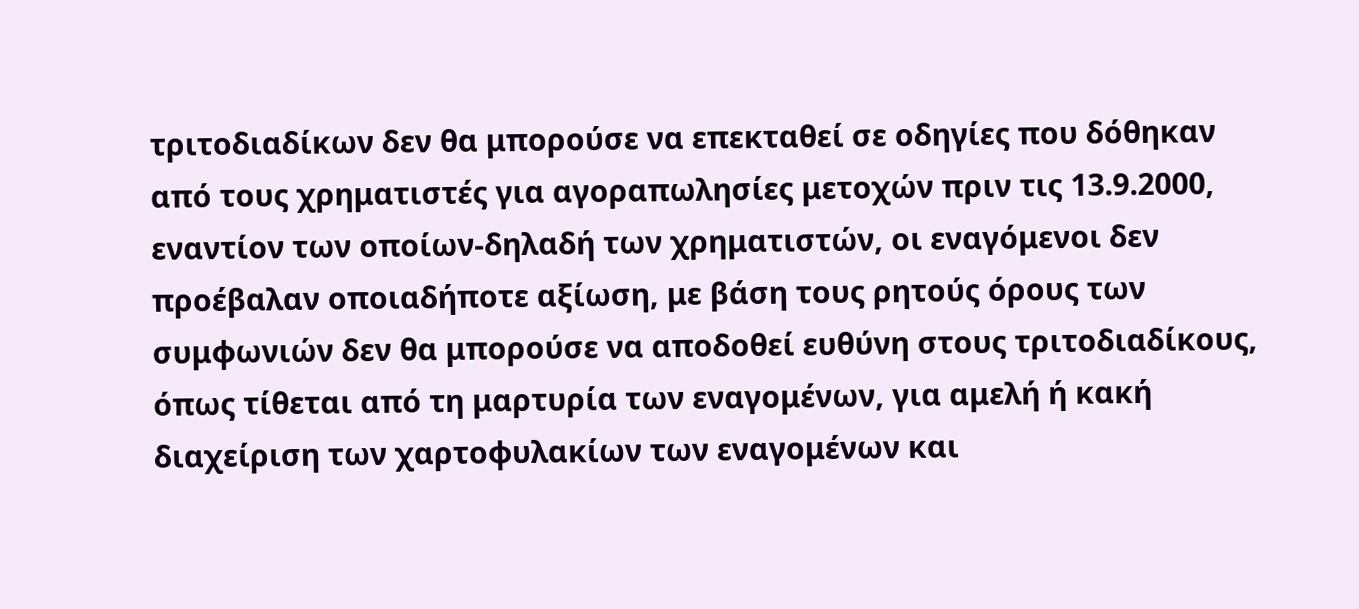τριτοδιαδίκων δεν θα μπορούσε να επεκταθεί σε οδηγίες που δόθηκαν από τους χρηματιστές για αγοραπωλησίες μετοχών πριν τις 13.9.2000, εναντίον των οποίων-δηλαδή των χρηματιστών, οι εναγόμενοι δεν προέβαλαν οποιαδήποτε αξίωση, με βάση τους ρητούς όρους των συμφωνιών δεν θα μπορούσε να αποδοθεί ευθύνη στους τριτοδιαδίκους, όπως τίθεται από τη μαρτυρία των εναγομένων, για αμελή ή κακή διαχείριση των χαρτοφυλακίων των εναγομένων και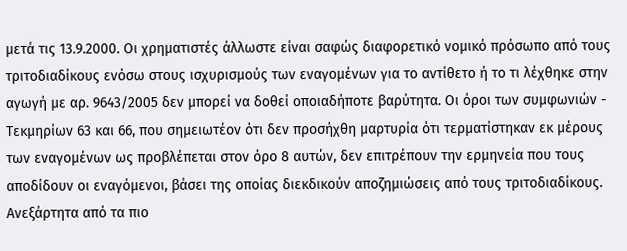μετά τις 13.9.2000. Οι χρηματιστές άλλωστε είναι σαφώς διαφορετικό νομικό πρόσωπο από τους τριτοδιαδίκους ενόσω στους ισχυρισμούς των εναγομένων για το αντίθετο ή το τι λέχθηκε στην αγωγή με αρ. 9643/2005 δεν μπορεί να δοθεί οποιαδήποτε βαρύτητα. Οι όροι των συμφωνιών - Τεκμηρίων 63 και 66, που σημειωτέον ότι δεν προσήχθη μαρτυρία ότι τερματίστηκαν εκ μέρους των εναγομένων ως προβλέπεται στον όρο 8 αυτών, δεν επιτρέπουν την ερμηνεία που τους αποδίδουν οι εναγόμενοι, βάσει της οποίας διεκδικούν αποζημιώσεις από τους τριτοδιαδίκους. Ανεξάρτητα από τα πιο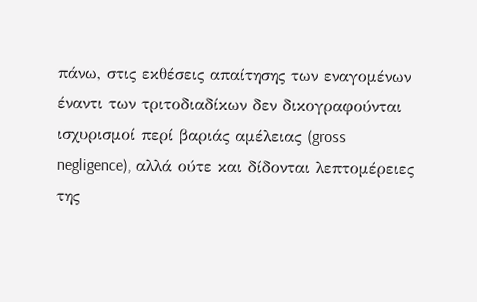πάνω, στις εκθέσεις απαίτησης των εναγομένων έναντι των τριτοδιαδίκων δεν δικογραφούνται ισχυρισμοί περί βαριάς αμέλειας (gross negligence), αλλά ούτε και δίδονται λεπτομέρειες της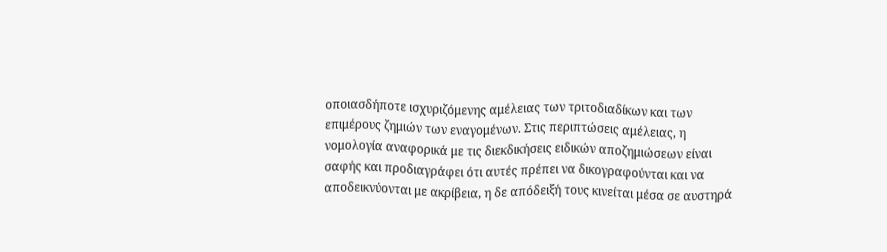οποιασδήποτε ισχυριζόμενης αμέλειας των τριτοδιαδίκων και των επιμέρους ζημιών των εναγομένων. Στις περιπτώσεις αμέλειας, η νομολογία αναφορικά με τις διεκδικήσεις ειδικών αποζημιώσεων είναι σαφής και προδιαγράφει ότι αυτές πρέπει να δικογραφούνται και να αποδεικνύονται με ακρίβεια, η δε απόδειξή τους κινείται μέσα σε αυστηρά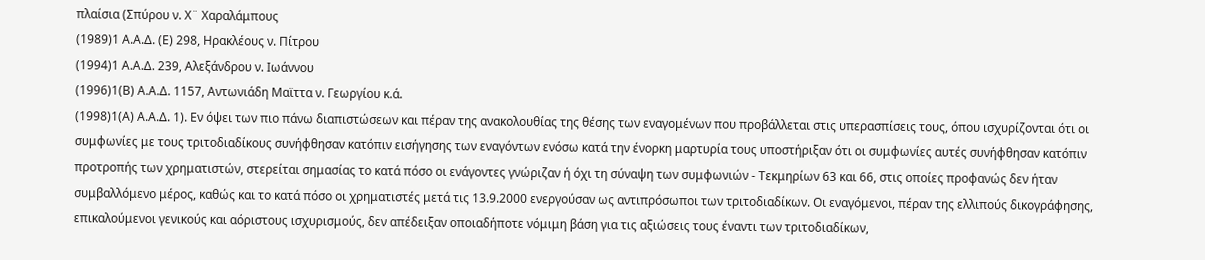πλαίσια (Σπύρου ν. Χ¨ Χαραλάμπους
(1989)1 Α.Α.Δ. (Ε) 298, Ηρακλέους ν. Πίτρου
(1994)1 Α.Α.Δ. 239, Αλεξάνδρου ν. Ιωάννου
(1996)1(Β) Α.Α.Δ. 1157, Αντωνιάδη Μαϊττα ν. Γεωργίου κ.ά.
(1998)1(Α) Α.Α.Δ. 1). Εν όψει των πιο πάνω διαπιστώσεων και πέραν της ανακολουθίας της θέσης των εναγομένων που προβάλλεται στις υπερασπίσεις τους, όπου ισχυρίζονται ότι οι συμφωνίες με τους τριτοδιαδίκους συνήφθησαν κατόπιν εισήγησης των εναγόντων ενόσω κατά την ένορκη μαρτυρία τους υποστήριξαν ότι οι συμφωνίες αυτές συνήφθησαν κατόπιν προτροπής των χρηματιστών, στερείται σημασίας το κατά πόσο οι ενάγοντες γνώριζαν ή όχι τη σύναψη των συμφωνιών - Τεκμηρίων 63 και 66, στις οποίες προφανώς δεν ήταν συμβαλλόμενο μέρος, καθώς και το κατά πόσο οι χρηματιστές μετά τις 13.9.2000 ενεργούσαν ως αντιπρόσωποι των τριτοδιαδίκων. Οι εναγόμενοι, πέραν της ελλιπούς δικογράφησης, επικαλούμενοι γενικούς και αόριστους ισχυρισμούς, δεν απέδειξαν οποιαδήποτε νόμιμη βάση για τις αξιώσεις τους έναντι των τριτοδιαδίκων,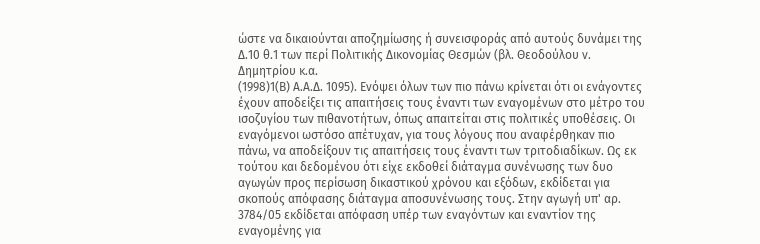ώστε να δικαιούνται αποζημίωσης ή συνεισφοράς από αυτούς δυνάμει της Δ.10 θ.1 των περί Πολιτικής Δικονομίας Θεσμών (βλ. Θεοδούλου ν. Δημητρίου κ.α.
(1998)1(Β) Α.Α.Δ. 1095). Ενόψει όλων των πιο πάνω κρίνεται ότι οι ενάγοντες έχουν αποδείξει τις απαιτήσεις τους έναντι των εναγομένων στο μέτρο του ισοζυγίου των πιθανοτήτων, όπως απαιτείται στις πολιτικές υποθέσεις. Οι εναγόμενοι ωστόσο απέτυχαν, για τους λόγους που αναφέρθηκαν πιο πάνω, να αποδείξουν τις απαιτήσεις τους έναντι των τριτοδιαδίκων. Ως εκ τούτου και δεδομένου ότι είχε εκδοθεί διάταγμα συνένωσης των δυο αγωγών προς περίσωση δικαστικού χρόνου και εξόδων, εκδίδεται για σκοπούς απόφασης διάταγμα αποσυνένωσης τους. Στην αγωγή υπ' αρ. 3784/05 εκδίδεται απόφαση υπέρ των εναγόντων και εναντίον της εναγομένης για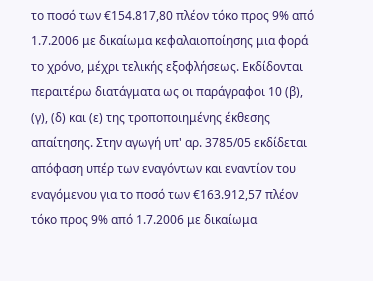το ποσό των €154.817,80 πλέον τόκο προς 9% από 1.7.2006 με δικαίωμα κεφαλαιοποίησης μια φορά το χρόνο, μέχρι τελικής εξοφλήσεως. Εκδίδονται περαιτέρω διατάγματα ως οι παράγραφοι 10 (β), (γ), (δ) και (ε) της τροποποιημένης έκθεσης απαίτησης. Στην αγωγή υπ' αρ. 3785/05 εκδίδεται απόφαση υπέρ των εναγόντων και εναντίον του εναγόμενου για το ποσό των €163.912,57 πλέον τόκο προς 9% από 1.7.2006 με δικαίωμα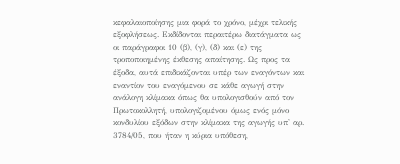κεφαλαιοποίησης μια φορά το χρόνο, μέχρι τελικής εξοφλήσεως. Εκδίδονται περαιτέρω διατάγματα ως οι παράγραφοι 10 (β), (γ), (δ) και (ε) της τροποποιημένης έκθεσης απαίτησης. Ως προς τα έξοδα, αυτά επιδικάζονται υπέρ των εναγόντων και εναντίον του εναγόμενου σε κάθε αγωγή στην ανάλογη κλίμακα όπως θα υπολογισθούν από τον Πρωτοκολλητή, υπολογιζομένου όμως ενός μόνο κονδυλίου εξόδων στην κλίμακα της αγωγής υπ' αρ. 3784/05, που ήταν η κύρια υπόθεση,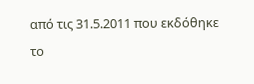από τις 31.5.2011 που εκδόθηκε το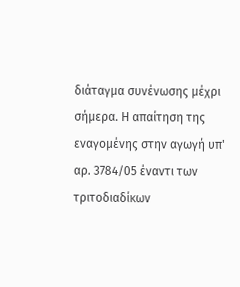διάταγμα συνένωσης μέχρι σήμερα. Η απαίτηση της εναγομένης στην αγωγή υπ' αρ. 3784/05 έναντι των τριτοδιαδίκων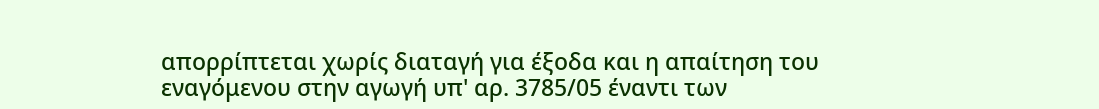απορρίπτεται χωρίς διαταγή για έξοδα και η απαίτηση του εναγόμενου στην αγωγή υπ' αρ. 3785/05 έναντι των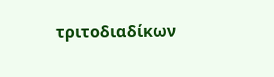τριτοδιαδίκων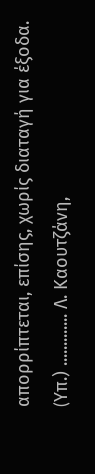απορρίπτεται, επίσης, χωρίς διαταγή για έξοδα. (Yπ.) ............. Λ. Καουτζάνη,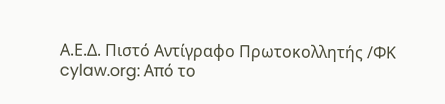Α.Ε.Δ. Πιστό Αντίγραφο Πρωτοκολλητής /ΦΚ cylaw.org: Από το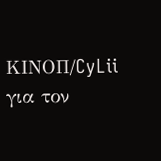ΚΙΝOΠ/CyLii για τον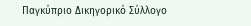Παγκύπριο Δικηγορικό Σύλλογο